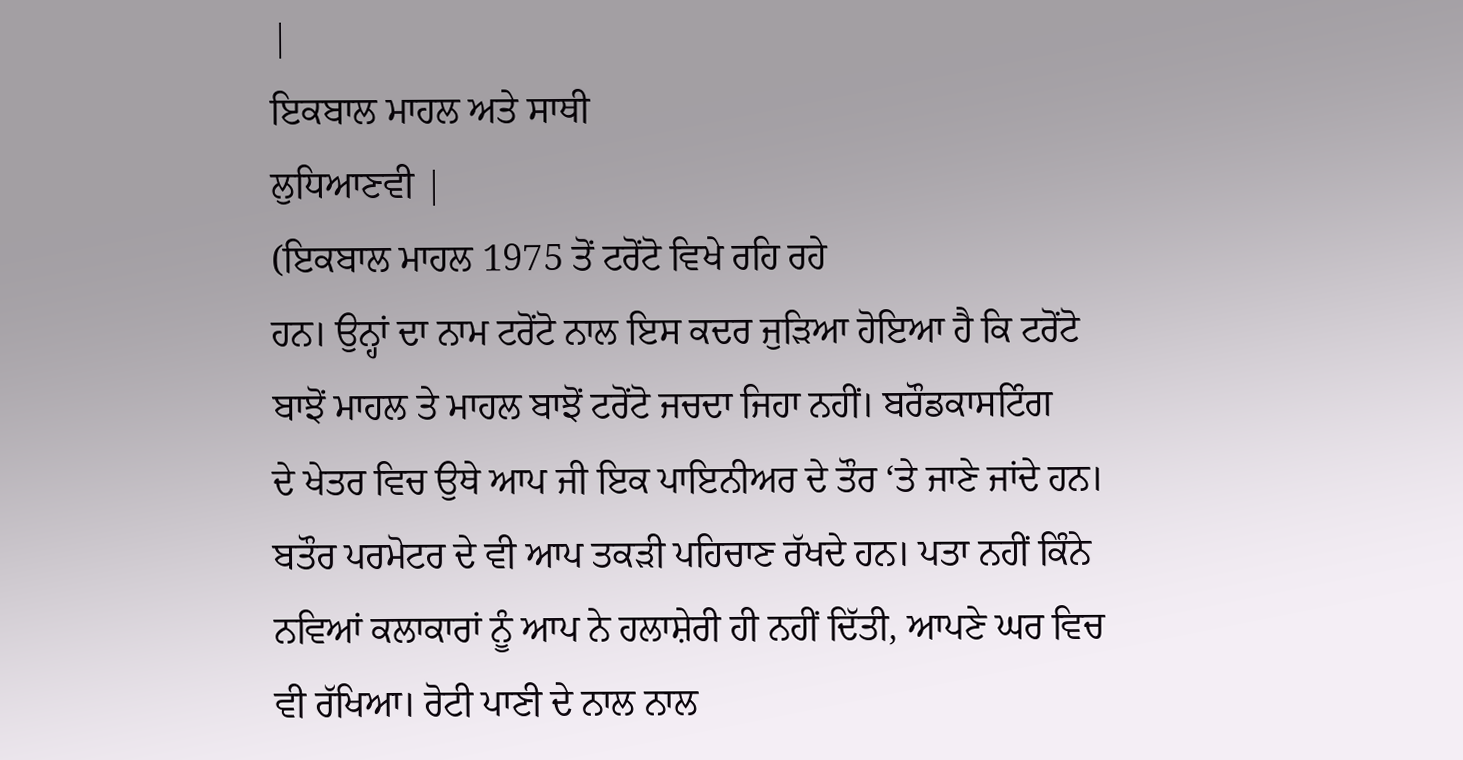|
ਇਕਬਾਲ ਮਾਹਲ ਅਤੇ ਸਾਥੀ
ਲੁਧਿਆਣਵੀ |
(ਇਕਬਾਲ ਮਾਹਲ 1975 ਤੋਂ ਟਰੋਂਟੋ ਵਿਖੇ ਰਹਿ ਰਹੇ
ਹਨ। ਉਨ੍ਹਾਂ ਦਾ ਨਾਮ ਟਰੋਂਟੋ ਨਾਲ ਇਸ ਕਦਰ ਜੁੜਿਆ ਹੋਇਆ ਹੈ ਕਿ ਟਰੋਂਟੋ
ਬਾਝੋਂ ਮਾਹਲ ਤੇ ਮਾਹਲ ਬਾਝੋਂ ਟਰੋਂਟੋ ਜਚਦਾ ਜਿਹਾ ਨਹੀਂ। ਬਰੌਡਕਾਸਟਿੰਗ
ਦੇ ਖੇਤਰ ਵਿਚ ਉਥੇ ਆਪ ਜੀ ਇਕ ਪਾਇਨੀਅਰ ਦੇ ਤੌਰ ‘ਤੇ ਜਾਣੇ ਜਾਂਦੇ ਹਨ।
ਬਤੌਰ ਪਰਮੋਟਰ ਦੇ ਵੀ ਆਪ ਤਕੜੀ ਪਹਿਚਾਣ ਰੱਖਦੇ ਹਨ। ਪਤਾ ਨਹੀਂ ਕਿੰਨੇ
ਨਵਿਆਂ ਕਲਾਕਾਰਾਂ ਨੂੰ ਆਪ ਨੇ ਹਲਾਸ਼ੇਰੀ ਹੀ ਨਹੀਂ ਦਿੱਤੀ, ਆਪਣੇ ਘਰ ਵਿਚ
ਵੀ ਰੱਖਿਆ। ਰੋਟੀ ਪਾਣੀ ਦੇ ਨਾਲ ਨਾਲ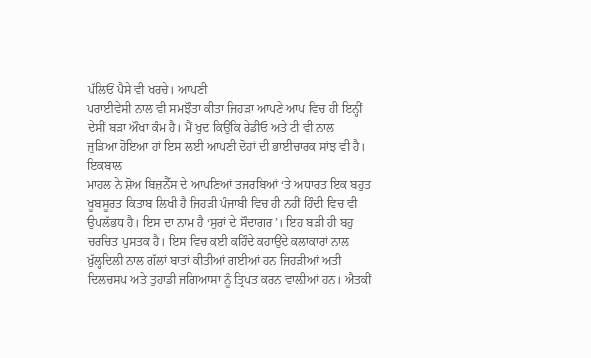ਪੱਲਿਓਂ ਪੈਸੇ ਵੀ ਖਰਚੇ। ਆਪਣੀ
ਪਰਾਈਵੇਸੀ ਨਾਲ ਵੀ ਸਮਝੌਤਾ ਕੀਤਾ ਜਿਹੜਾ ਆਪਣੇ ਆਪ ਵਿਚ ਹੀ ਇਨ੍ਹੀਂ
ਦੇਸੀਂ ਬੜਾ ਔਖਾ ਕੰਮ ਹੈ। ਮੈਂ ਖੁਦ ਕਿਉਂਕਿ ਰੇਡੀਓ ਅਤੇ ਟੀ ਵੀ ਨਾਲ
ਜੁੜਿਆ ਹੋਇਆ ਹਾਂ ਇਸ ਲਈ ਆਪਣੀ ਦੋਹਾਂ ਦੀ ਭਾਈਚਾਰਕ ਸਾਂਝ ਵੀ ਹੈ। ਇਕਬਾਲ
ਮਾਹਲ ਨੇ ਸ਼ੋਅ ਬਿਜ਼ਨੈੱਸ ਦੇ ਆਪਣਿਆਂ ਤਜਰਬਿਆਂ ‘ਤੇ ਅਧਾਰਤ ਇਕ ਬਹੁਤ
ਖੂਬਸੂਰਤ ਕਿਤਾਬ ਲਿਖੀ ਹੈ ਜਿਹੜੀ ਪੰਜਾਬੀ ਵਿਚ ਹੀ ਨਹੀਂ ਹਿੰਦੀ ਵਿਚ ਵੀ
ਉਪਲੱਭਧ ਹੈ। ਇਸ ਦਾ ਨਾਮ ਹੈ ‘ਸੁਰਾਂ ਦੇ ਸੌਦਾਗਰ’। ਇਹ ਬੜੀ ਹੀ ਬਹੁ
ਚਰਚਿਤ ਪੁਸਤਕ ਹੈ। ਇਸ ਵਿਚ ਕਈ ਕਹਿੰਦੇ ਕਹਾਉਂਦੇ ਕਲਾਕਾਰਾਂ ਨਾਲ
ਖ਼ੁੱਲ੍ਹਦਿਲੀ ਨਾਲ ਗੱਲਾਂ ਬਾਤਾਂ ਕੀਤੀਆਂ ਗਈਆਂ ਹਨ ਜਿਹੜੀਆਂ ਅਤੀ
ਦਿਲਚਸਪ ਅਤੇ ਤੁਹਾਡੀ ਜਗਿਆਸਾ ਨੂੰ ਤ੍ਰਿਪਤ ਕਰਨ ਵਾਲ਼ੀਆਂ ਹਨ। ਐਤਕੀਂ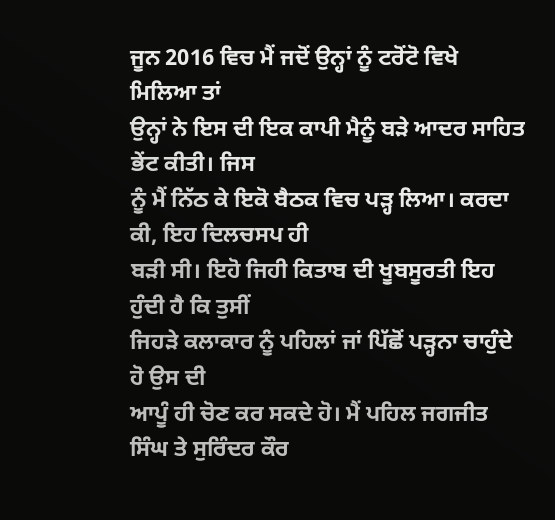ਜੂਨ 2016 ਵਿਚ ਮੈਂ ਜਦੋਂ ਉਨ੍ਹਾਂ ਨੂੰ ਟਰੋਂਟੋ ਵਿਖੇ ਮਿਲਿਆ ਤਾਂ
ਉਨ੍ਹਾਂ ਨੇ ਇਸ ਦੀ ਇਕ ਕਾਪੀ ਮੈਨੂੰ ਬੜੇ ਆਦਰ ਸਾਹਿਤ ਭੇਂਟ ਕੀਤੀ। ਜਿਸ
ਨੂੰ ਮੈਂ ਨਿੱਠ ਕੇ ਇਕੋ ਬੈਠਕ ਵਿਚ ਪੜ੍ਹ ਲਿਆ। ਕਰਦਾ ਕੀ, ਇਹ ਦਿਲਚਸਪ ਹੀ
ਬੜੀ ਸੀ। ਇਹੋ ਜਿਹੀ ਕਿਤਾਬ ਦੀ ਖੂਬਸੂਰਤੀ ਇਹ ਹੁੰਦੀ ਹੈ ਕਿ ਤੁਸੀਂ
ਜਿਹੜੇ ਕਲਾਕਾਰ ਨੂੰ ਪਹਿਲਾਂ ਜਾਂ ਪਿੱਛੋਂ ਪੜ੍ਹਨਾ ਚਾਹੁੰਦੇ ਹੋ ਉਸ ਦੀ
ਆਪੂੰ ਹੀ ਚੋਣ ਕਰ ਸਕਦੇ ਹੋ। ਮੈਂ ਪਹਿਲ ਜਗਜੀਤ ਸਿੰਘ ਤੇ ਸੁਰਿੰਦਰ ਕੌਰ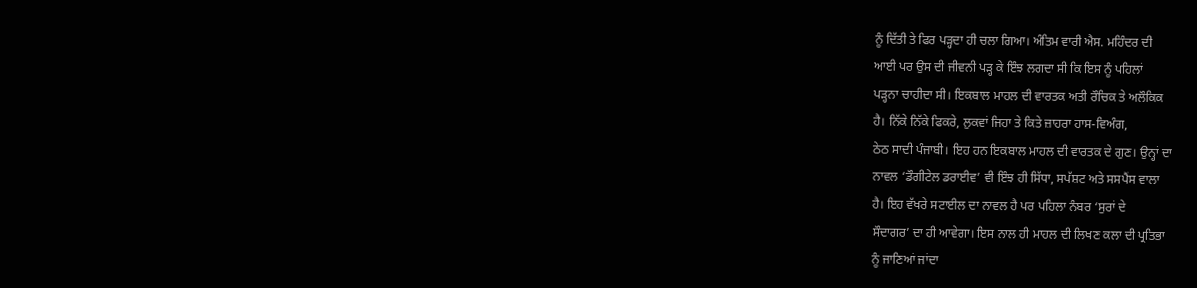ਨੂੰ ਦਿੱਤੀ ਤੇ ਫਿਰ ਪੜ੍ਹਦਾ ਹੀ ਚਲਾ ਗਿਆ। ਅੰਤਿਮ ਵਾਰੀ ਐਸ. ਮਹਿੰਦਰ ਦੀ
ਆਈ ਪਰ ਉਸ ਦੀ ਜੀਵਨੀ ਪੜ੍ਹ ਕੇ ਇੰਝ ਲਗਦਾ ਸੀ ਕਿ ਇਸ ਨੂੰ ਪਹਿਲਾਂ
ਪੜ੍ਹਨਾ ਚਾਹੀਦਾ ਸੀ। ਇਕਬਾਲ ਮਾਹਲ ਦੀ ਵਾਰਤਕ ਅਤੀ ਰੌਚਿਕ ਤੇ ਅਲੌਕਿਕ
ਹੈ। ਨਿੱਕੇ ਨਿੱਕੇ ਫਿਕਰੇ, ਲੁਕਵਾਂ ਜਿਹਾ ਤੇ ਕਿਤੇ ਜ਼ਾਹਰਾ ਹਾਸ-ਵਿਅੰਗ,
ਠੇਠ ਸਾਦੀ ਪੰਜਾਬੀ। ਇਹ ਹਨ ਇਕਬਾਲ ਮਾਹਲ ਦੀ ਵਾਰਤਕ ਦੇ ਗੁਣ। ਉਨ੍ਹਾਂ ਦਾ
ਨਾਵਲ ‘ਡੌਗੀਟੇਲ ਡਰਾਈਵ’ ਵੀ ਇੰਝ ਹੀ ਸਿੱਧਾ, ਸਪੱਸ਼ਟ ਅਤੇ ਸਸਪੈਂਸ ਵਾਲਾ
ਹੈ। ਇਹ ਵੱਖਰੇ ਸਟਾਈਲ ਦਾ ਨਾਵਲ ਹੈ ਪਰ ਪਹਿਲਾ ਨੰਬਰ ‘ਸੁਰਾਂ ਦੇ
ਸੌਦਾਗਰ’ ਦਾ ਹੀ ਆਵੇਗਾ। ਇਸ ਨਾਲ ਹੀ ਮਾਹਲ ਦੀ ਲਿਖਣ ਕਲਾ ਦੀ ਪ੍ਰਤਿਭਾ
ਨੂੰ ਜਾਣਿਆਂ ਜਾਂਦਾ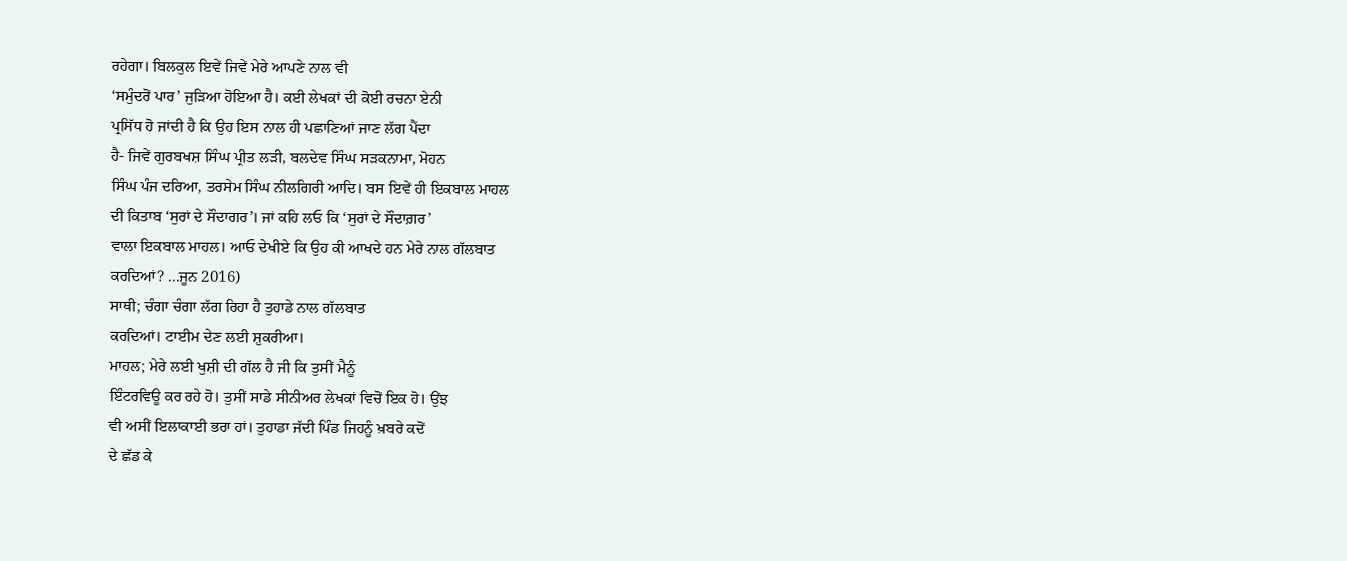ਰਹੇਗਾ। ਬਿਲਕੁਲ ਇਵੇਂ ਜਿਵੇਂ ਮੇਰੇ ਆਪਣੇ ਨਾਲ ਵੀ
‘ਸਮੁੰਦਰੋਂ ਪਾਰ’ ਜੁੜਿਆ ਹੋਇਆ ਹੈ। ਕਈ ਲੇਖਕਾਂ ਦੀ ਕੋਈ ਰਚਨਾ ਏਨੀ
ਪ੍ਰਸਿੱਧ ਹੋ ਜਾਂਦੀ ਹੈ ਕਿ ਉਹ ਇਸ ਨਾਲ ਹੀ ਪਛਾਣਿਆਂ ਜਾਣ ਲੱਗ ਪੈਂਦਾ
ਹੈ- ਜਿਵੇਂ ਗੁਰਬਖਸ਼ ਸਿੰਘ ਪ੍ਰੀਤ ਲੜੀ, ਬਲਦੇਵ ਸਿੰਘ ਸੜਕਨਾਮਾ, ਮੋਹਨ
ਸਿੰਘ ਪੰਜ ਦਰਿਆ, ਤਰਸੇਮ ਸਿੰਘ ਨੀਲਗਿਰੀ ਆਦਿ। ਬਸ ਇਵੇਂ ਹੀ ਇਕਬਾਲ ਮਾਹਲ
ਦੀ ਕਿਤਾਬ ‘ਸੁਰਾਂ ਦੇ ਸੌਦਾਗਰ’। ਜਾਂ ਕਹਿ ਲਓ ਕਿ ‘ਸੁਰਾਂ ਦੇ ਸੌਦਾਗ਼ਰ’
ਵਾਲਾ ਇਕਬਾਲ ਮਾਹਲ। ਆਓ ਦੇਖੀਏ ਕਿ ਉਹ ਕੀ ਆਖਦੇ ਹਨ ਮੇਰੇ ਨਾਲ ਗੱਲਬਾਤ
ਕਰਦਿਆਂ? ...ਜੂਨ 2016)
ਸਾਥੀ; ਚੰਗਾ ਚੰਗਾ ਲੱਗ ਰਿਹਾ ਹੈ ਤੁਹਾਡੇ ਨਾਲ ਗੱਲਬਾਤ
ਕਰਦਿਆਂ। ਟਾਈਮ ਦੇਣ ਲਈ ਸ਼ੁਕਰੀਆ।
ਮਾਹਲ; ਮੇਰੇ ਲਈ ਖੁਸ਼ੀ ਦੀ ਗੱਲ ਹੈ ਜੀ ਕਿ ਤੁਸੀਂ ਮੈਨੂੰ
ਇੰਟਰਵਿਊ ਕਰ ਰਹੇ ਹੋ। ਤੁਸੀਂ ਸਾਡੇ ਸੀਨੀਅਰ ਲੇਖਕਾਂ ਵਿਚੋਂ ਇਕ ਹੋ। ਉਂਝ
ਵੀ ਅਸੀਂ ਇਲਾਕਾਈ ਭਰਾ ਹਾਂ। ਤੁਹਾਡਾ ਜੱਦੀ ਪਿੰਡ ਜਿਹਨੂੰ ਖ਼ਬਰੇ ਕਦੋਂ
ਦੇ ਛੱਡ ਕੇ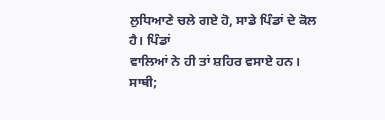ਲੁਧਿਆਣੇ ਚਲੇ ਗਏ ਹੋ, ਸਾਡੇ ਪਿੰਡਾਂ ਦੇ ਕੋਲ ਹੈ। ਪਿੰਡਾਂ
ਵਾਲਿਆਂ ਨੇ ਹੀ ਤਾਂ ਸ਼ਹਿਰ ਵਸਾਏ ਹਨ।
ਸਾਥੀ;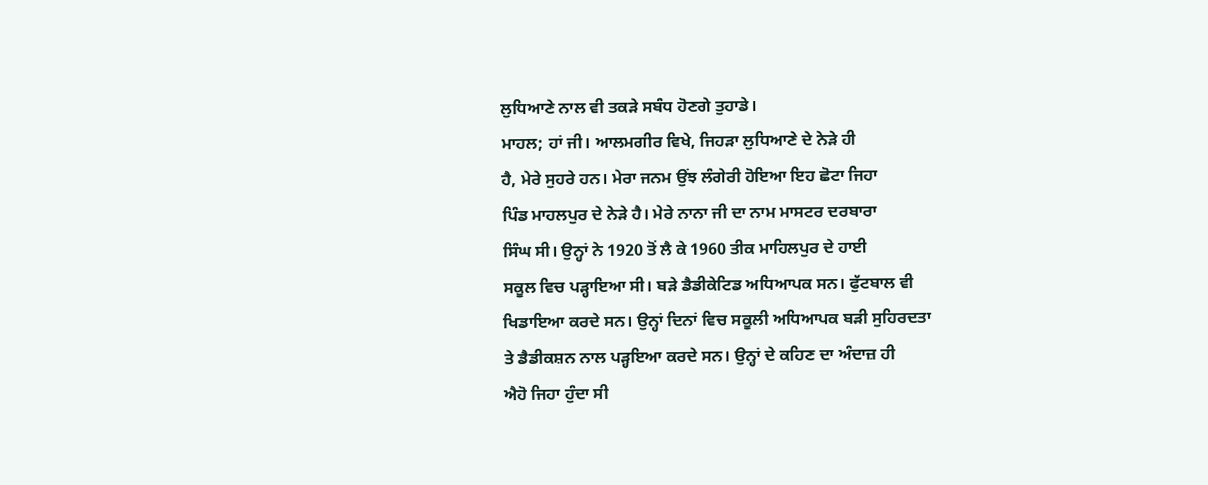ਲੁਧਿਆਣੇ ਨਾਲ ਵੀ ਤਕੜੇ ਸਬੰਧ ਹੋਣਗੇ ਤੁਹਾਡੇ।
ਮਾਹਲ; ਹਾਂ ਜੀ। ਆਲਮਗੀਰ ਵਿਖੇ, ਜਿਹੜਾ ਲੁਧਿਆਣੇ ਦੇ ਨੇੜੇ ਹੀ
ਹੈ, ਮੇਰੇ ਸੁਹਰੇ ਹਨ। ਮੇਰਾ ਜਨਮ ਉਂਝ ਲੰਗੇਰੀ ਹੋਇਆ ਇਹ ਛੋਟਾ ਜਿਹਾ
ਪਿੰਡ ਮਾਹਲਪੁਰ ਦੇ ਨੇੜੇ ਹੈ। ਮੇਰੇ ਨਾਨਾ ਜੀ ਦਾ ਨਾਮ ਮਾਸਟਰ ਦਰਬਾਰਾ
ਸਿੰਘ ਸੀ। ਉਨ੍ਹਾਂ ਨੇ 1920 ਤੋਂ ਲੈ ਕੇ 1960 ਤੀਕ ਮਾਹਿਲਪੁਰ ਦੇ ਹਾਈ
ਸਕੂਲ ਵਿਚ ਪੜ੍ਹਾਇਆ ਸੀ। ਬੜੇ ਡੈਡੀਕੇਟਿਡ ਅਧਿਆਪਕ ਸਨ। ਫੁੱਟਬਾਲ ਵੀ
ਖਿਡਾਇਆ ਕਰਦੇ ਸਨ। ਉਨ੍ਹਾਂ ਦਿਨਾਂ ਵਿਚ ਸਕੂਲੀ ਅਧਿਆਪਕ ਬੜੀ ਸੁਹਿਰਦਤਾ
ਤੇ ਡੈਡੀਕਸ਼ਨ ਨਾਲ ਪੜ੍ਹਇਆ ਕਰਦੇ ਸਨ। ਉਨ੍ਹਾਂ ਦੇ ਕਹਿਣ ਦਾ ਅੰਦਾਜ਼ ਹੀ
ਐਹੋ ਜਿਹਾ ਹੁੰਦਾ ਸੀ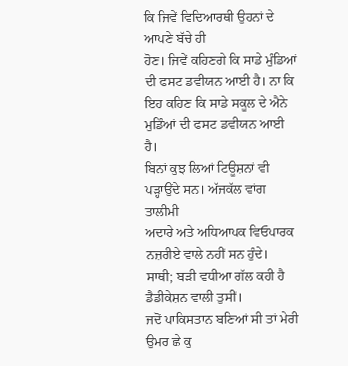ਕਿ ਜਿਵੇਂ ਵਿਦਿਆਰਥੀ ਉਹਨਾਂ ਦੇ ਆਪਣੇ ਬੱਚੇ ਹੀ
ਹੋਣ। ਜਿਵੇਂ ਕਹਿਣਗੇ ਕਿ ਸਾਡੇ ਮੁੰਡਿਆਂ ਦੀ ਫਸਟ ਡਵੀਯਨ ਆਈ ਹੈ। ਨਾ ਕਿ
ਇਹ ਕਹਿਣ ਕਿ ਸਾਡੇ ਸਕੂਲ ਦੇ ਐਨੇ ਮੁਡਿੰਆਂ ਦੀ ਫਸਟ ਡਵੀਯਨ ਆਈ ਹੈ।
ਬਿਨਾਂ ਕੁਝ ਲਿਆਂ ਟਿਊਸ਼ਨਾਂ ਵੀ ਪੜ੍ਹਾਉਂਦੇ ਸਨ। ਅੱਜਕੱਲ ਵਾਂਗ ਤਾਲੀਮੀ
ਅਦਾਰੇ ਅਤੇ ਅਧਿਆਪਕ ਵਿਓਪਾਰਕ ਨਜ਼ਰੀਏ ਵਾਲੇ ਨਹੀਂ ਸਨ ਹੁੰਦੇ।
ਸਾਥੀ; ਬੜੀ ਵਧੀਆ ਗੱਲ ਕਹੀ ਹੈ ਡੈਡੀਕੇਸ਼ਨ ਵਾਲੀ ਤੁਸੀਂ।
ਜਦੋਂ ਪਾਕਿਸਤਾਨ ਬਣਿਆਂ ਸੀ ਤਾਂ ਮੇਰੀ ਉਮਰ ਛੇ ਕੁ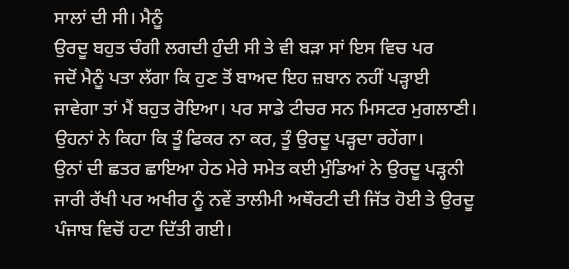ਸਾਲਾਂ ਦੀ ਸੀ। ਮੈਨੂੰ
ਉਰਦੂ ਬਹੁਤ ਚੰਗੀ ਲਗਦੀ ਹੁੰਦੀ ਸੀ ਤੇ ਵੀ ਬੜਾ ਸਾਂ ਇਸ ਵਿਚ ਪਰ
ਜਦੋਂ ਮੈਨੂੰ ਪਤਾ ਲੱਗਾ ਕਿ ਹੁਣ ਤੋਂ ਬਾਅਦ ਇਹ ਜ਼ਬਾਨ ਨਹੀਂ ਪੜ੍ਹਾਈ
ਜਾਵੇਗਾ ਤਾਂ ਮੈਂ ਬਹੁਤ ਰੋਇਆ। ਪਰ ਸਾਡੇ ਟੀਚਰ ਸਨ ਮਿਸਟਰ ਮੁਗਲਾਣੀ।
ਉਹਨਾਂ ਨੇ ਕਿਹਾ ਕਿ ਤੂੰ ਫਿਕਰ ਨਾ ਕਰ, ਤੂੰ ਉਰਦੂ ਪੜ੍ਹਦਾ ਰਹੇਂਗਾ।
ਉਨਾਂ ਦੀ ਛਤਰ ਛਾਇਆ ਹੇਠ ਮੇਰੇ ਸਮੇਤ ਕਈ ਮੁੰਡਿਆਂ ਨੇ ਉਰਦੂ ਪੜ੍ਹਨੀ
ਜਾਰੀ ਰੱਖੀ ਪਰ ਅਖੀਰ ਨੂੰ ਨਵੇਂ ਤਾਲੀਮੀ ਅਥੌਰਟੀ ਦੀ ਜਿੱਤ ਹੋਈ ਤੇ ਉਰਦੂ
ਪੰਜਾਬ ਵਿਚੋਂ ਹਟਾ ਦਿੱਤੀ ਗਈ।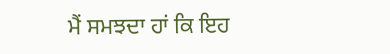ਮੈਂ ਸਮਝਦਾ ਹਾਂ ਕਿ ਇਹ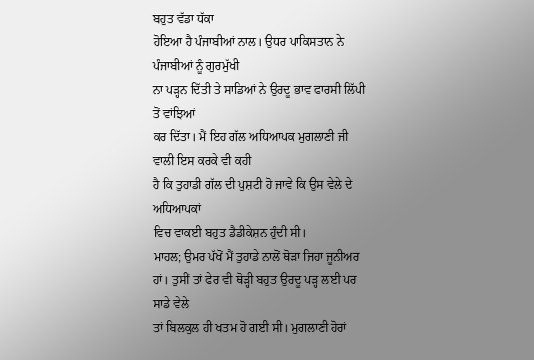ਬਹੁਤ ਵੱਡਾ ਧੱਕਾ
ਹੋਇਆ ਹੈ ਪੰਜਾਬੀਆਂ ਨਾਲ। ਉਧਰ ਪਾਕਿਸਤਾਨ ਨੇ ਪੰਜਾਬੀਆਂ ਨੂੰ ਗੁਰਮੁੱਖੀ
ਨਾ ਪੜ੍ਹਨ ਦਿੱਤੀ ਤੇ ਸਾਡਿਆਂ ਨੇ ਉਰਦੂ ਭਾਵ ਫਾਰਸੀ ਲਿੱਪੀ ਤੋਂ ਵਾਂਝਿਆਂ
ਕਰ ਦਿੱਤਾ। ਮੈਂ ਇਹ ਗੱਲ ਅਧਿਆਪਕ ਮੁਗਲਾਣੀ ਜੀ ਵਾਲੀ ਇਸ ਕਰਕੇ ਵੀ ਕਹੀ
ਹੈ ਕਿ ਤੁਹਾਡੀ ਗੱਲ ਦੀ ਪੁਸ਼ਟੀ ਹੋ ਜਾਵੇ ਕਿ ਉਸ ਵੇਲੇ ਦੇ ਅਧਿਆਪਕਾਂ
ਵਿਚ ਵਾਕਈ ਬਹੁਤ ਡੈਡੀਕੇਸ਼ਨ ਹੁੰਦੀ ਸੀ।
ਮਾਹਲ; ਉਮਰ ਪੱਖੋਂ ਮੈਂ ਤੁਹਾਡੇ ਨਾਲੋਂ ਥੋੜਾ ਜਿਹਾ ਜੂਨੀਅਰ
ਹਾਂ। ਤੁਸੀਂ ਤਾਂ ਫੇਰ ਵੀ ਥੋੜ੍ਹੀ ਬਹੁਤ ਉਰਦੂ ਪੜ੍ਹ ਲਈ ਪਰ ਸਾਡੇ ਵੇਲੇ
ਤਾਂ ਬਿਲਕੁਲ ਹੀ ਖਤਮ ਹੋ ਗਈ ਸੀ। ਮੁਗਲਾਣੀ ਹੋਰਾਂ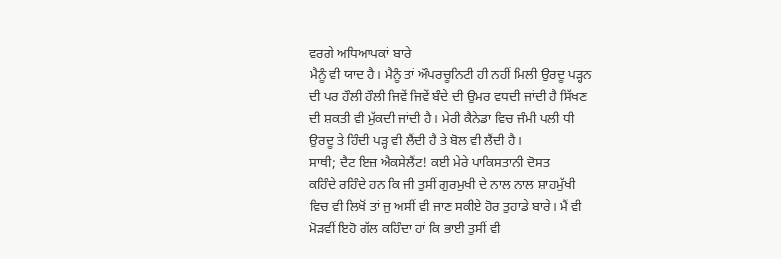ਵਰਗੇ ਅਧਿਆਪਕਾਂ ਬਾਰੇ
ਮੈਨੂੰ ਵੀ ਯਾਦ ਹੈ। ਮੈਨੂੰ ਤਾਂ ਔਪਰਚੂਨਿਟੀ ਹੀ ਨਹੀਂ ਮਿਲੀ ਉਰਦੂ ਪੜ੍ਹਨ
ਦੀ ਪਰ ਹੌਲੀ ਹੌਲੀ ਜਿਵੇਂ ਜਿਵੇਂ ਬੰਦੇ ਦੀ ਉਮਰ ਵਧਦੀ ਜਾਂਦੀ ਹੈ ਸਿੱਖਣ
ਦੀ ਸ਼ਕਤੀ ਵੀ ਮੁੱਕਦੀ ਜਾਂਦੀ ਹੈ। ਮੇਰੀ ਕੈਨੇਡਾ ਵਿਚ ਜੰਮੀ ਪਲੀ ਧੀ
ਉਰਦੂ ਤੇ ਹਿੰਦੀ ਪੜ੍ਹ ਵੀ ਲੈਂਦੀ ਹੈ ਤੇ ਬੋਲ ਵੀ ਲੈਂਦੀ ਹੈ।
ਸਾਥੀ; ਦੈਟ ਇਜ਼ ਐਕਸੇਲੈਂਟ! ਕਈ ਮੇਰੇ ਪਾਕਿਸਤਾਨੀ ਦੋਸਤ
ਕਹਿੰਦੇ ਰਹਿੰਦੇ ਹਨ ਕਿ ਜੀ ਤੁਸੀਂ ਗੁਰਮੁਖੀ ਦੇ ਨਾਲ ਨਾਲ ਸ਼ਾਹਮੁੱਖੀ
ਵਿਚ ਵੀ ਲਿਖੋਂ ਤਾਂ ਜੁ ਅਸੀਂ ਵੀ ਜਾਣ ਸਕੀਏ ਹੋਰ ਤੁਹਾਡੇ ਬਾਰੇ। ਮੈਂ ਵੀ
ਮੋੜਵੀਂ ਇਹੋ ਗੱਲ ਕਹਿੰਦਾ ਹਾਂ ਕਿ ਭਾਈ ਤੁਸੀਂ ਵੀ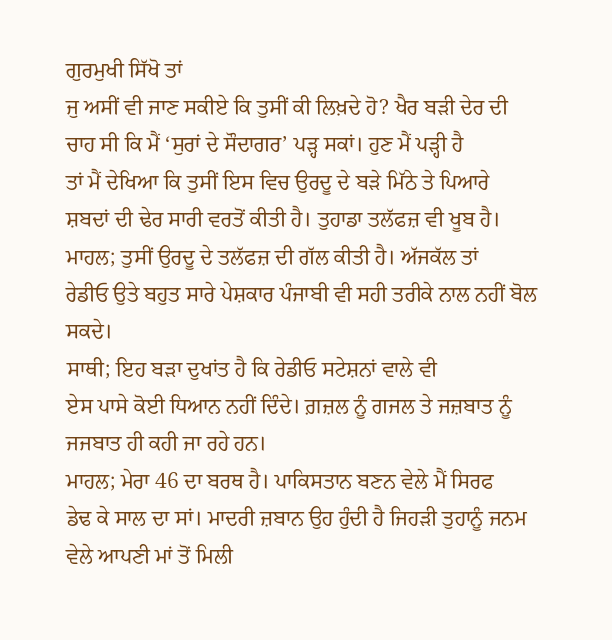ਗੁਰਮੁਖੀ ਸਿੱਖੋ ਤਾਂ
ਜੁ ਅਸੀਂ ਵੀ ਜਾਣ ਸਕੀਏ ਕਿ ਤੁਸੀਂ ਕੀ ਲਿਖ਼ਦੇ ਹੋ? ਖੈਰ ਬੜੀ ਦੇਰ ਦੀ
ਚਾਹ ਸੀ ਕਿ ਮੈਂ ‘ਸੁਰਾਂ ਦੇ ਸੌਦਾਗਰ’ ਪੜ੍ਹ ਸਕਾਂ। ਹੁਣ ਮੈਂ ਪੜ੍ਹੀ ਹੈ
ਤਾਂ ਮੈਂ ਦੇਖਿਆ ਕਿ ਤੁਸੀਂ ਇਸ ਵਿਚ ਉਰਦੂ ਦੇ ਬੜੇ ਮਿੱਠੇ ਤੇ ਪਿਆਰੇ
ਸ਼ਬਦਾਂ ਦੀ ਢੇਰ ਸਾਰੀ ਵਰਤੋਂ ਕੀਤੀ ਹੈ। ਤੁਹਾਡਾ ਤਲੱਫਜ਼ ਵੀ ਖੂਬ ਹੈ।
ਮਾਹਲ; ਤੁਸੀਂ ਉਰਦੂ ਦੇ ਤਲੱਫਜ਼ ਦੀ ਗੱਲ ਕੀਤੀ ਹੈ। ਅੱਜਕੱਲ ਤਾਂ
ਰੇਡੀਓ ਉਤੇ ਬਹੁਤ ਸਾਰੇ ਪੇਸ਼ਕਾਰ ਪੰਜਾਬੀ ਵੀ ਸਹੀ ਤਰੀਕੇ ਨਾਲ ਨਹੀਂ ਬੋਲ
ਸਕਦੇ।
ਸਾਥੀ; ਇਹ ਬੜਾ ਦੁਖਾਂਤ ਹੈ ਕਿ ਰੇਡੀਓ ਸਟੇਸ਼ਨਾਂ ਵਾਲੇ ਵੀ
ਏਸ ਪਾਸੇ ਕੋਈ ਧਿਆਨ ਨਹੀਂ ਦਿੰਦੇ। ਗ਼ਜ਼ਲ ਨੂੰ ਗਜਲ ਤੇ ਜਜ਼ਬਾਤ ਨੂੰ
ਜਜਬਾਤ ਹੀ ਕਹੀ ਜਾ ਰਹੇ ਹਨ।
ਮਾਹਲ; ਮੇਰਾ 46 ਦਾ ਬਰਥ ਹੈ। ਪਾਕਿਸਤਾਨ ਬਣਨ ਵੇਲੇ ਮੈਂ ਸਿਰਫ
ਡੇਢ ਕੇ ਸਾਲ ਦਾ ਸਾਂ। ਮਾਦਰੀ ਜ਼ਬਾਨ ਉਹ ਹੁੰਦੀ ਹੈ ਜਿਹੜੀ ਤੁਹਾਨੂੰ ਜਨਮ
ਵੇਲੇ ਆਪਣੀ ਮਾਂ ਤੋਂ ਮਿਲੀ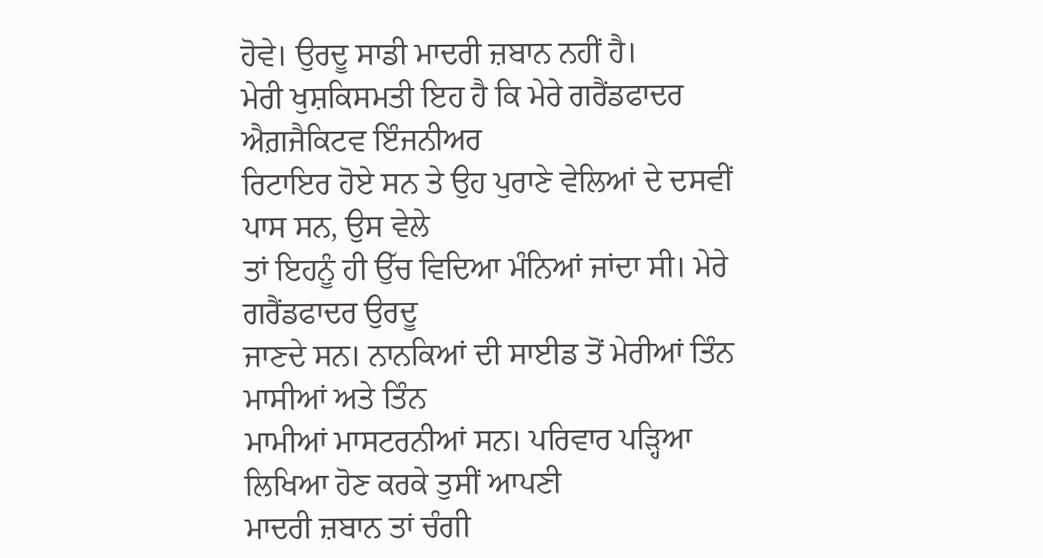ਹੋਵੇ। ਉਰਦੂ ਸਾਡੀ ਮਾਦਰੀ ਜ਼ਬਾਨ ਨਹੀਂ ਹੈ।
ਮੇਰੀ ਖੁਸ਼ਕਿਸਮਤੀ ਇਹ ਹੈ ਕਿ ਮੇਰੇ ਗਰੈਂਡਫਾਦਰ ਐਗ਼ਜੈਕਿਟਵ ਇੰਜਨੀਅਰ
ਰਿਟਾਇਰ ਹੋਏ ਸਨ ਤੇ ਉਹ ਪੁਰਾਣੇ ਵੇਲਿਆਂ ਦੇ ਦਸਵੀਂ ਪਾਸ ਸਨ, ਉਸ ਵੇਲੇ
ਤਾਂ ਇਹਨੂੰ ਹੀ ਉੱਚ ਵਿਦਿਆ ਮੰਨਿਆਂ ਜਾਂਦਾ ਸੀ। ਮੇਰੇ ਗਰੈਂਡਫਾਦਰ ਉਰਦੂ
ਜਾਣਦੇ ਸਨ। ਨਾਨਕਿਆਂ ਦੀ ਸਾਈਡ ਤੋਂ ਮੇਰੀਆਂ ਤਿੰਨ ਮਾਸੀਆਂ ਅਤੇ ਤਿੰਨ
ਮਾਮੀਆਂ ਮਾਸਟਰਨੀਆਂ ਸਨ। ਪਰਿਵਾਰ ਪੜ੍ਹਿਆ ਲਿਖਿਆ ਹੋਣ ਕਰਕੇ ਤੁਸੀਂ ਆਪਣੀ
ਮਾਦਰੀ ਜ਼ਬਾਨ ਤਾਂ ਚੰਗੀ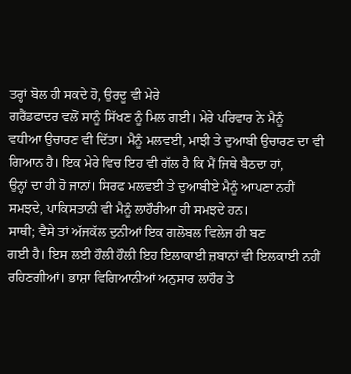ਤਰ੍ਹਾਂ ਬੋਲ ਹੀ ਸਕਦੇ ਹੋ, ਉਰਦੂ ਵੀ ਮੇਰੇ
ਗਰੈਂਡਫਾਦਰ ਵਲੋਂ ਸਾਨੂੰ ਸਿੱਖਣ ਨੂੰ ਮਿਲ ਗਈ। ਮੇਰੇ ਪਰਿਵਾਰ ਨੇ ਮੈਨੂੰ
ਵਧੀਆ ਉਚਾਰਣ ਵੀ ਦਿੱਤਾ। ਮੈਨੂੰ ਮਲਵਈ, ਮਾਝੀ ਤੇ ਦੁਆਬੀ ਉਚਾਰਣ ਦਾ ਵੀ
ਗਿਆਨ ਹੈ। ਇਕ ਮੇਰੇ ਵਿਚ ਇਹ ਵੀ ਗੱਲ ਹੈ ਕਿ ਮੈਂ ਜਿਥੇ ਬੈਠਦਾ ਹਾਂ,
ਉਨ੍ਹਾਂ ਦਾ ਹੀ ਹੋ ਜਾਨਾਂ। ਸਿਰਫ ਮਲਵਈ ਤੇ ਦੁਆਬੀਏ ਮੈਨੂੰ ਆਪਣਾ ਨਹੀਂ
ਸਮਝਦੇ, ਪਾਕਿਸਤਾਨੀ ਵੀ ਮੈਨੂੰ ਲਾਹੌਰੀਆ ਹੀ ਸਮਝਦੇ ਹਨ।
ਸਾਥੀ; ਵੈਸੇ ਤਾਂ ਅੱਜਕੱਲ ਦੁਨੀਆਂ ਇਕ ਗਲੋਬਲ ਵਿਲੇਜ ਹੀ ਬਣ
ਗਈ ਹੈ। ਇਸ ਲਈ ਹੌਲੀ ਹੌਲੀ ਇਹ ਇਲਾਕਾਈ ਜ਼ਬਾਨਾਂ ਵੀ ਇਲਕਾਈ ਨਹੀਂ
ਰਹਿਣਗੀਆਂ। ਭਾਸ਼ਾ ਵਿਗਿਆਨੀਆਂ ਅਨੁਸਾਰ ਲਾਹੌਰ ਤੇ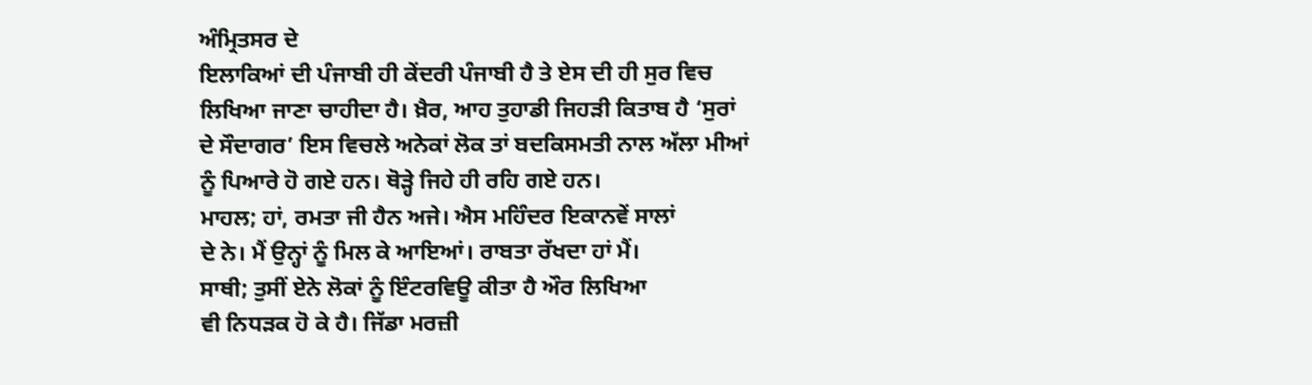ਅੰਮ੍ਰਿਤਸਰ ਦੇ
ਇਲਾਕਿਆਂ ਦੀ ਪੰਜਾਬੀ ਹੀ ਕੇਂਦਰੀ ਪੰਜਾਬੀ ਹੈ ਤੇ ਏਸ ਦੀ ਹੀ ਸੁਰ ਵਿਚ
ਲਿਖਿਆ ਜਾਣਾ ਚਾਹੀਦਾ ਹੈ। ਖ਼ੈਰ, ਆਹ ਤੁਹਾਡੀ ਜਿਹੜੀ ਕਿਤਾਬ ਹੈ ‘ਸੁਰਾਂ
ਦੇ ਸੌਦਾਗਰ’ ਇਸ ਵਿਚਲੇ ਅਨੇਕਾਂ ਲੋਕ ਤਾਂ ਬਦਕਿਸਮਤੀ ਨਾਲ ਅੱਲਾ ਮੀਆਂ
ਨੂੰ ਪਿਆਰੇ ਹੋ ਗਏ ਹਨ। ਥੋੜ੍ਹੇ ਜਿਹੇ ਹੀ ਰਹਿ ਗਏ ਹਨ।
ਮਾਹਲ; ਹਾਂ, ਰਮਤਾ ਜੀ ਹੈਨ ਅਜੇ। ਐਸ ਮਹਿੰਦਰ ਇਕਾਨਵੇਂ ਸਾਲਾਂ
ਦੇ ਨੇ। ਮੈਂ ਉਨ੍ਹਾਂ ਨੂੰ ਮਿਲ ਕੇ ਆਇਆਂ। ਰਾਬਤਾ ਰੱਖਦਾ ਹਾਂ ਮੈਂ।
ਸਾਥੀ; ਤੁਸੀਂ ਏਨੇ ਲੋਕਾਂ ਨੂੰ ਇੰਟਰਵਿਊ ਕੀਤਾ ਹੈ ਔਰ ਲਿਖਿਆ
ਵੀ ਨਿਧੜਕ ਹੋ ਕੇ ਹੈ। ਜਿੱਡਾ ਮਰਜ਼ੀ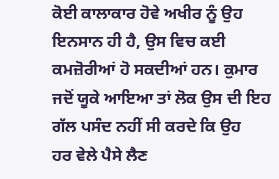ਕੋਈ ਕਾਲਾਕਾਰ ਹੋਵੇ ਅਖੀਰ ਨੂੰ ਉਹ
ਇਨਸਾਨ ਹੀ ਹੈ, ਉਸ ਵਿਚ ਕਈ ਕਮਜ਼ੋਰੀਆਂ ਹੋ ਸਕਦੀਆਂ ਹਨ। ਕੁਮਾਰ
ਜਦੋਂ ਯੂਕੇ ਆਇਆ ਤਾਂ ਲੋਕ ਉਸ ਦੀ ਇਹ ਗੱਲ ਪਸੰਦ ਨਹੀਂ ਸੀ ਕਰਦੇ ਕਿ ਉਹ
ਹਰ ਵੇਲੇ ਪੈਸੇ ਲੈਣ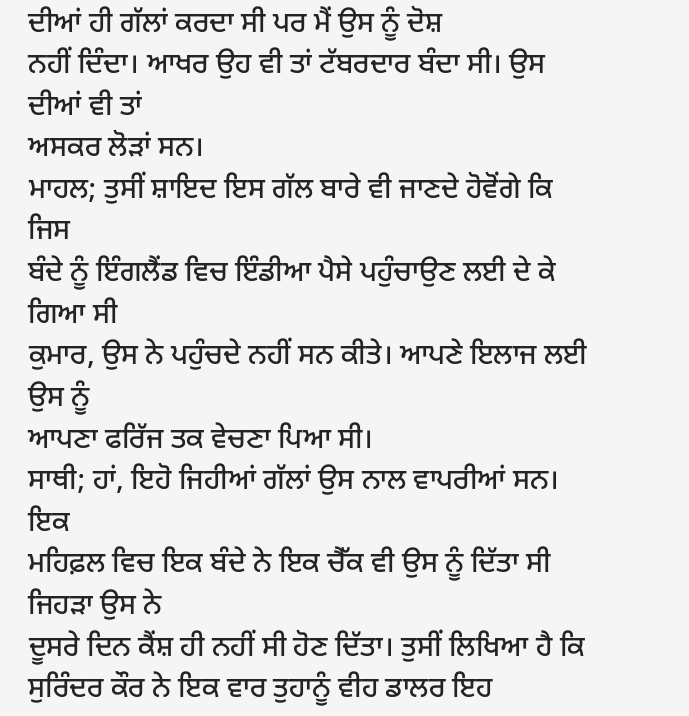ਦੀਆਂ ਹੀ ਗੱਲਾਂ ਕਰਦਾ ਸੀ ਪਰ ਮੈਂ ਉਸ ਨੂੰ ਦੋਸ਼
ਨਹੀਂ ਦਿੰਦਾ। ਆਖਰ ਉਹ ਵੀ ਤਾਂ ਟੱਬਰਦਾਰ ਬੰਦਾ ਸੀ। ਉਸ ਦੀਆਂ ਵੀ ਤਾਂ
ਅਸਕਰ ਲੋੜਾਂ ਸਨ।
ਮਾਹਲ; ਤੁਸੀਂ ਸ਼ਾਇਦ ਇਸ ਗੱਲ ਬਾਰੇ ਵੀ ਜਾਣਦੇ ਹੋਵੋਂਗੇ ਕਿ ਜਿਸ
ਬੰਦੇ ਨੂੰ ਇੰਗਲੈਂਡ ਵਿਚ ਇੰਡੀਆ ਪੈਸੇ ਪਹੁੰਚਾਉਣ ਲਈ ਦੇ ਕੇ ਗਿਆ ਸੀ
ਕੁਮਾਰ, ਉਸ ਨੇ ਪਹੁੰਚਦੇ ਨਹੀਂ ਸਨ ਕੀਤੇ। ਆਪਣੇ ਇਲਾਜ ਲਈ ਉਸ ਨੂੰ
ਆਪਣਾ ਫਰਿੱਜ ਤਕ ਵੇਚਣਾ ਪਿਆ ਸੀ।
ਸਾਥੀ; ਹਾਂ, ਇਹੋ ਜਿਹੀਆਂ ਗੱਲਾਂ ਉਸ ਨਾਲ ਵਾਪਰੀਆਂ ਸਨ। ਇਕ
ਮਹਿਫ਼ਲ ਵਿਚ ਇਕ ਬੰਦੇ ਨੇ ਇਕ ਚੈੱਕ ਵੀ ਉਸ ਨੂੰ ਦਿੱਤਾ ਸੀ ਜਿਹੜਾ ਉਸ ਨੇ
ਦੂਸਰੇ ਦਿਨ ਕੈਂਸ਼ ਹੀ ਨਹੀਂ ਸੀ ਹੋਣ ਦਿੱਤਾ। ਤੁਸੀਂ ਲਿਖਿਆ ਹੈ ਕਿ
ਸੁਰਿੰਦਰ ਕੌਰ ਨੇ ਇਕ ਵਾਰ ਤੁਹਾਨੂੰ ਵੀਹ ਡਾਲਰ ਇਹ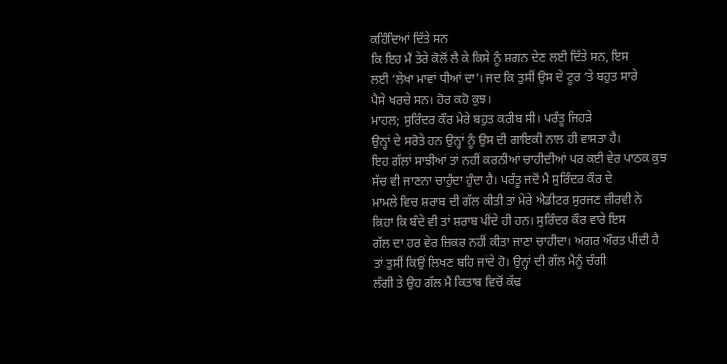ਕਹਿੰਦਿਆਂ ਦਿੱਤੇ ਸਨ
ਕਿ ਇਹ ਮੈਂ ਤੇਰੇ ਕੋਲੋਂ ਲੈ ਕੇ ਕਿਸੇ ਨੂੰ ਸ਼ਗਨ ਦੇਣ ਲਈ ਦਿੱਤੇ ਸਨ, ਇਸ
ਲਈ ‘ਲੇਖਾ ਮਾਵਾਂ ਧੀਆਂ ਦਾ’। ਜਦ ਕਿ ਤੁਸੀਂ ਉਸ ਦੇ ਟੂਰ ‘ਤੇ ਬਹੁਤ ਸਾਰੇ
ਪੈਸੇ ਖਰਚੇ ਸਨ। ਹੋਰ ਕਹੋ ਕੁਝ।
ਮਾਹਲ; ਸੁਰਿੰਦਰ ਕੌਰ ਮੇਰੇ ਬਹੁਤ ਕਰੀਬ ਸੀ। ਪਰੰਤੂ ਜਿਹੜੇ
ਉਨ੍ਹਾਂ ਦੇ ਸਰੋਤੇ ਹਨ ਉਨ੍ਹਾਂ ਨੂੰ ਉਸ ਦੀ ਗਾਇਕੀ ਨਾਲ ਹੀ ਵਾਸਤਾ ਹੈ।
ਇਹ ਗੱਲਾਂ ਸਾਝੀਆਂ ਤਾਂ ਨਹੀਂ ਕਰਨੀਆਂ ਚਾਹੀਦੀਆਂ ਪਰ ਕਈ ਵੇਰ ਪਾਠਕ ਕੁਝ
ਸੱਚ ਵੀ ਜਾਣਨਾ ਚਾਹੁੰਦਾ ਹੁੰਦਾ ਹੈ। ਪਰੰਤੂ ਜਦੋਂ ਮੈਂ ਸੁਰਿੰਦਰ ਕੌਰ ਦੇ
ਮਾਮਲੇ ਵਿਚ ਸ਼ਰਾਬ ਦੀ ਗੱਲ ਕੀਤੀ ਤਾਂ ਮੇਰੇ ਐਡੀਟਰ ਸੁਰਜਣ ਜ਼ੀਰਵੀ ਨੇ
ਕਿਹਾ ਕਿ ਬੰਦੇ ਵੀ ਤਾਂ ਸ਼ਰਾਬ ਪੀਂਦੇ ਹੀ ਹਨ। ਸੁਰਿੰਦਰ ਕੌਰ ਵਾਰੇ ਇਸ
ਗੱਲ ਦਾ ਹਰ ਵੇਰ ਜ਼ਿਕਰ ਨਹੀਂ ਕੀਤਾ ਜਾਣਾ ਚਾਹੀਦਾ। ਅਗਰ ਔਰਤ ਪੀਂਦੀ ਹੈ
ਤਾਂ ਤੁਸੀਂ ਕਿਉਂ ਲਿਖਣ ਬਹਿ ਜਾਂਦੇ ਹੋ। ਉਨ੍ਹਾਂ ਦੀ ਗੱਲ ਮੈਨੂੰ ਚੰਗੀ
ਲੱਗੀ ਤੇ ਉਹ ਗੱਲ ਮੈਂ ਕਿਤਾਬ ਵਿਚੋਂ ਕੱਢ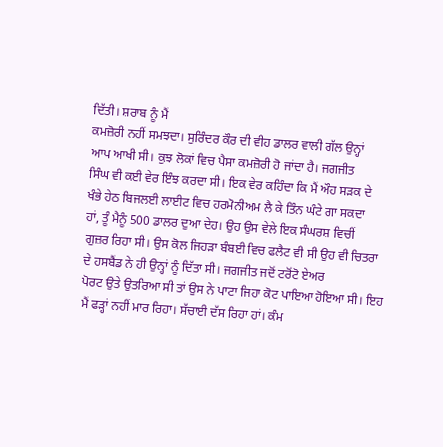ਦਿੱਤੀ। ਸ਼ਰਾਬ ਨੂੰ ਮੈਂ
ਕਮਜ਼ੋਰੀ ਨਹੀਂ ਸਮਝਦਾ। ਸੁਰਿੰਦਰ ਕੌਰ ਦੀ ਵੀਹ ਡਾਲਰ ਵਾਲੀ ਗੱਲ ਉਨ੍ਹਾਂ
ਆਪ ਆਖੀ ਸੀ। ਕੁਝ ਲੋਕਾਂ ਵਿਚ ਪੈਸਾ ਕਮਜ਼ੋਰੀ ਹੋ ਜਾਂਦਾ ਹੈ। ਜਗਜੀਤ
ਸਿੰਘ ਵੀ ਕਈ ਵੇਰ ਇੰਝ ਕਰਦਾ ਸੀ। ਇਕ ਵੇਰ ਕਹਿੰਦਾ ਕਿ ਮੈਂ ਔਹ ਸੜਕ ਦੇ
ਖੰਭੇ ਹੇਠ ਬਿਜਲਈ ਲਾਈਟ ਵਿਚ ਹਰਮੋਨੀਅਮ ਲੈ ਕੇ ਤਿੰਨ ਘੰਟੇ ਗਾ ਸਕਦਾ
ਹਾਂ, ਤੂੰ ਮੈਨੂੰ 500 ਡਾਲਰ ਦੁਆ ਦੇਹ। ਉਹ ਉਸ ਵੇਲੇ ਇਕ ਸੰਘਰਸ਼ ਵਿਚੀਂ
ਗੁਜ਼ਰ ਰਿਹਾ ਸੀ। ਉਸ ਕੋਲ ਜਿਹੜਾ ਬੰਬਈ ਵਿਚ ਫਲੈਟ ਵੀ ਸੀ ਉਹ ਵੀ ਚਿਤਰਾ
ਦੇ ਹਸਬੈਂਡ ਨੇ ਹੀ ਉਨ੍ਹਾਂ ਨੂੰ ਦਿੱਤਾ ਸੀ। ਜਗਜੀਤ ਜਦੋਂ ਟਰੋਂਟੋ ਏਅਰ
ਪੋਰਟ ਉਤੇ ਉਤਰਿਆ ਸੀ ਤਾਂ ਉਸ ਨੇ ਪਾਟਾ ਜਿਹਾ ਕੋਟ ਪਾਇਆ ਹੋਇਆ ਸੀ। ਇਹ
ਮੈਂ ਫੜ੍ਹਾਂ ਨਹੀਂ ਮਾਰ ਰਿਹਾ। ਸੱਚਾਈ ਦੱਸ ਰਿਹਾ ਹਾਂ। ਕੰਮ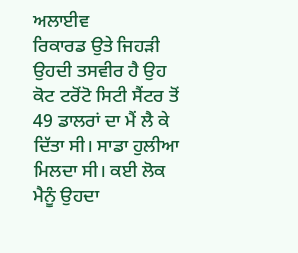ਅਲਾਈਵ
ਰਿਕਾਰਡ ਉਤੇ ਜਿਹੜੀ ਉਹਦੀ ਤਸਵੀਰ ਹੈ ਉਹ ਕੋਟ ਟਰੋਂਟੋ ਸਿਟੀ ਸੈਂਟਰ ਤੋਂ
49 ਡਾਲਰਾਂ ਦਾ ਮੈਂ ਲੈ ਕੇ ਦਿੱਤਾ ਸੀ। ਸਾਡਾ ਹੁਲੀਆ ਮਿਲਦਾ ਸੀ। ਕਈ ਲੋਕ
ਮੈਨੂੰ ਉਹਦਾ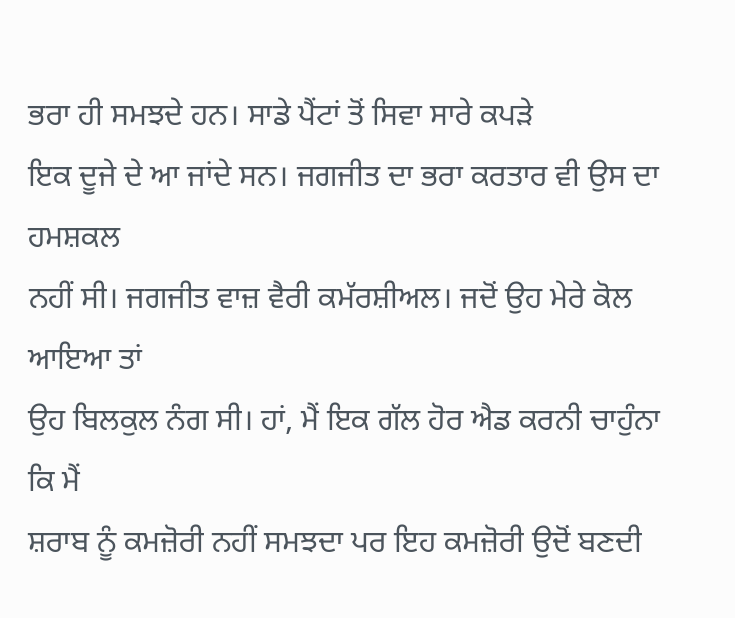ਭਰਾ ਹੀ ਸਮਝਦੇ ਹਨ। ਸਾਡੇ ਪੈਂਟਾਂ ਤੋਂ ਸਿਵਾ ਸਾਰੇ ਕਪੜੇ
ਇਕ ਦੂਜੇ ਦੇ ਆ ਜਾਂਦੇ ਸਨ। ਜਗਜੀਤ ਦਾ ਭਰਾ ਕਰਤਾਰ ਵੀ ਉਸ ਦਾ ਹਮਸ਼ਕਲ
ਨਹੀਂ ਸੀ। ਜਗਜੀਤ ਵਾਜ਼ ਵੈਰੀ ਕਮੱਰਸ਼ੀਅਲ। ਜਦੋਂ ਉਹ ਮੇਰੇ ਕੋਲ ਆਇਆ ਤਾਂ
ਉਹ ਬਿਲਕੁਲ ਨੰਗ ਸੀ। ਹਾਂ, ਮੈਂ ਇਕ ਗੱਲ ਹੋਰ ਐਡ ਕਰਨੀ ਚਾਹੁੰਨਾ ਕਿ ਮੈਂ
ਸ਼ਰਾਬ ਨੂੰ ਕਮਜ਼ੋਰੀ ਨਹੀਂ ਸਮਝਦਾ ਪਰ ਇਹ ਕਮਜ਼ੋਰੀ ਉਦੋਂ ਬਣਦੀ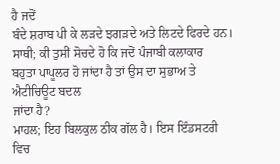ਹੈ ਜਦੋਂ
ਬੰਦੇ ਸ਼ਰਾਬ ਪੀ ਕੇ ਲੜਦੇ ਝਗੜਦੇ ਅਤੇ ਲਿਟਦੇ ਫਿਰਦੇ ਹਨ।
ਸਾਥੀ; ਕੀ ਤੁਸੀਂ ਸੋਚਦੇ ਹੋ ਕਿ ਜਦੋਂ ਪੰਜਾਬੀ ਕਲਾਕਾਰ
ਬਹੁਤਾ ਪਾਪੂਲਰ ਹੋ ਜਾਂਦਾ ਹੈ ਤਾਂ ਉਸ ਦਾ ਸੁਭਾਅ ਤੇ ਐਟੀਚਿਊਟ ਬਦਲ
ਜਾਂਦਾ ਹੈ?
ਮਾਹਲ; ਇਹ ਬਿਲਕੁਲ ਠੀਕ ਗੱਲ ਹੈ। ਇਸ ਇੰਡਸਟਰੀ ਵਿਚ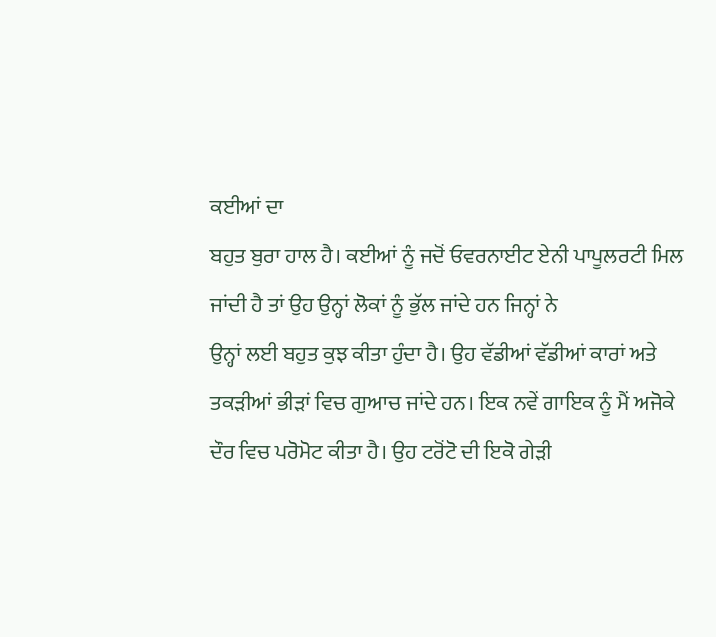ਕਈਆਂ ਦਾ
ਬਹੁਤ ਬੁਰਾ ਹਾਲ ਹੈ। ਕਈਆਂ ਨੂੰ ਜਦੋਂ ਓਵਰਨਾਈਟ ਏਨੀ ਪਾਪੂਲਰਟੀ ਮਿਲ
ਜਾਂਦੀ ਹੈ ਤਾਂ ਉਹ ਉਨ੍ਹਾਂ ਲੋਕਾਂ ਨੂੰ ਭੁੱਲ ਜਾਂਦੇ ਹਨ ਜਿਨ੍ਹਾਂ ਨੇ
ਉਨ੍ਹਾਂ ਲਈ ਬਹੁਤ ਕੁਝ ਕੀਤਾ ਹੁੰਦਾ ਹੈ। ਉਹ ਵੱਡੀਆਂ ਵੱਡੀਆਂ ਕਾਰਾਂ ਅਤੇ
ਤਕੜੀਆਂ ਭੀੜਾਂ ਵਿਚ ਗੁਆਚ ਜਾਂਦੇ ਹਨ। ਇਕ ਨਵੇਂ ਗਾਇਕ ਨੂੰ ਮੈਂ ਅਜੋਕੇ
ਦੌਰ ਵਿਚ ਪਰੋਮੋਟ ਕੀਤਾ ਹੈ। ਉਹ ਟਰੋਂਟੋ ਦੀ ਇਕੋ ਗੇੜੀ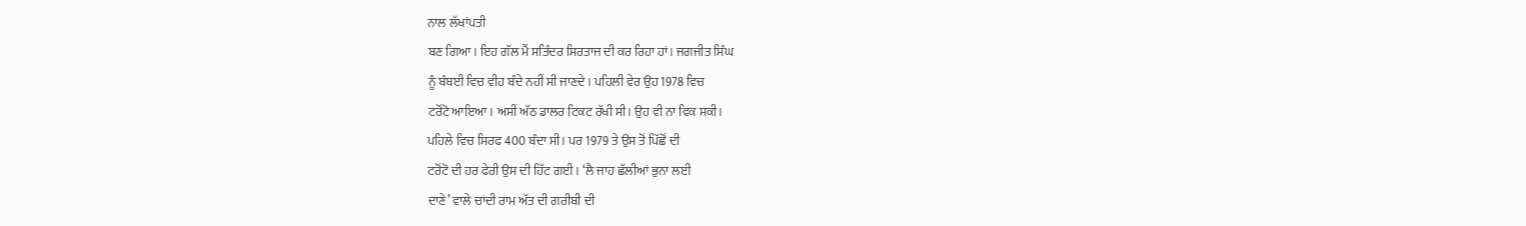ਨਾਲ ਲੱਖਾਂਪਤੀ
ਬਣ ਗਿਆ। ਇਹ ਗੱਲ ਮੈਂ ਸਤਿੰਦਰ ਸਿਰਤਾਜ ਦੀ ਕਰ ਰਿਹਾ ਹਾਂ। ਜਗਜੀਤ ਸਿੰਘ
ਨੂੰ ਬੰਬਈ ਵਿਚ ਵੀਹ ਬੰਦੇ ਨਹੀਂ ਸੀ ਜਾਣਦੇ। ਪਹਿਲੀ ਵੇਰ ਉਹ 1978 ਵਿਚ
ਟਰੋਂਟੋ ਆਇਆ। ਅਸੀਂ ਅੱਠ ਡਾਲਰ ਟਿਕਟ ਰੱਖੀ ਸੀ। ਉਹ ਵੀ ਨਾ ਵਿਕ ਸਕੀ।
ਪਹਿਲੇ ਵਿਚ ਸਿਰਫ 400 ਬੰਦਾ ਸੀ। ਪਰ 1979 ਤੇ ਉਸ ਤੋਂ ਪਿੱਛੋਂ ਦੀ
ਟਰੋਂਟੋ ਦੀ ਹਰ ਫੇਰੀ ਉਸ ਦੀ ਹਿੱਟ ਗਈ। ‘ਲੈ ਜਾਹ ਛੱਲੀਆਂ ਭੁਨਾ ਲਈ
ਦਾਣੇ’ ਵਾਲੇ ਚਾਂਦੀ ਰਾਮ ਅੱਤ ਦੀ ਗਰੀਬੀ ਦੀ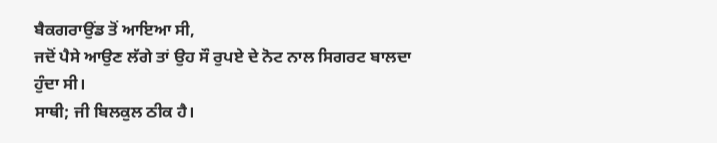ਬੈਕਗਰਾਉਂਡ ਤੋਂ ਆਇਆ ਸੀ,
ਜਦੋਂ ਪੈਸੇ ਆਉਣ ਲੱਗੇ ਤਾਂ ਉਹ ਸੌ ਰੁਪਏ ਦੇ ਨੋਟ ਨਾਲ ਸਿਗਰਟ ਬਾਲਦਾ
ਹੁੰਦਾ ਸੀ।
ਸਾਥੀ; ਜੀ ਬਿਲਕੁਲ ਠੀਕ ਹੈ।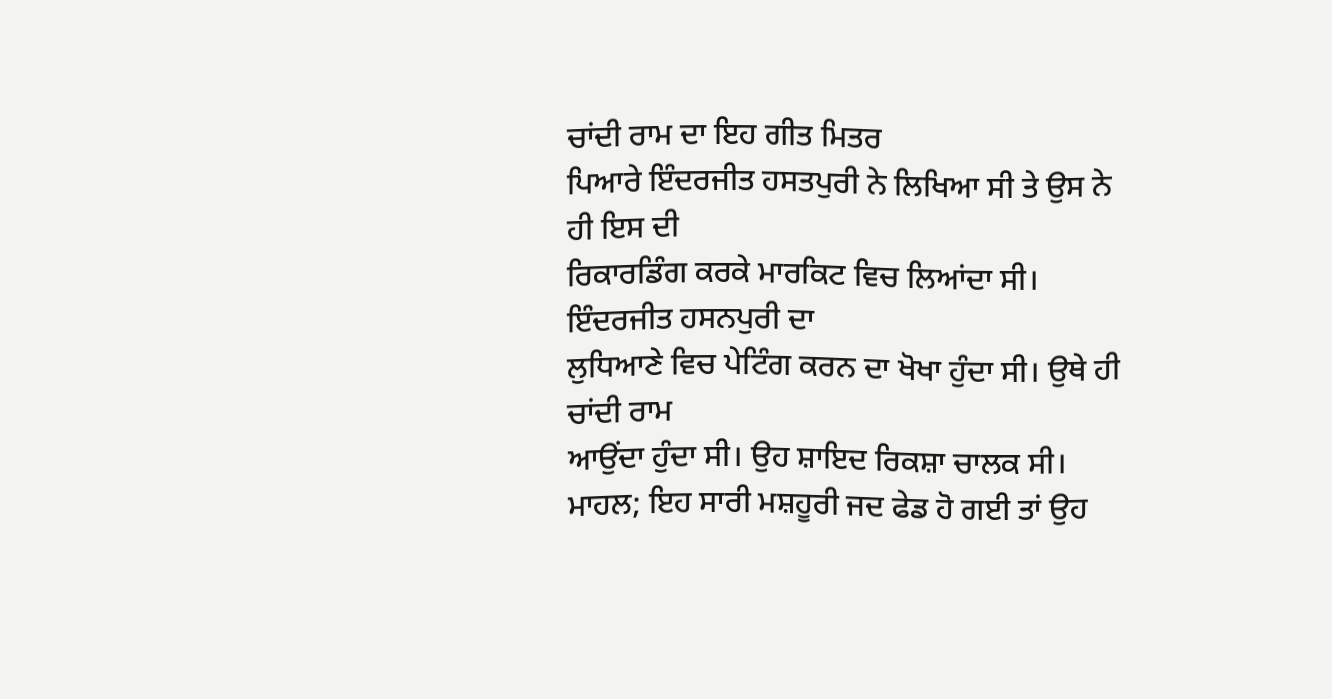ਚਾਂਦੀ ਰਾਮ ਦਾ ਇਹ ਗੀਤ ਮਿਤਰ
ਪਿਆਰੇ ਇੰਦਰਜੀਤ ਹਸਤਪੁਰੀ ਨੇ ਲਿਖਿਆ ਸੀ ਤੇ ਉਸ ਨੇ ਹੀ ਇਸ ਦੀ
ਰਿਕਾਰਡਿੰਗ ਕਰਕੇ ਮਾਰਕਿਟ ਵਿਚ ਲਿਆਂਦਾ ਸੀ। ਇੰਦਰਜੀਤ ਹਸਨਪੁਰੀ ਦਾ
ਲੁਧਿਆਣੇ ਵਿਚ ਪੇਟਿੰਗ ਕਰਨ ਦਾ ਖੋਖਾ ਹੁੰਦਾ ਸੀ। ਉਥੇ ਹੀ ਚਾਂਦੀ ਰਾਮ
ਆਉਂਦਾ ਹੁੰਦਾ ਸੀ। ਉਹ ਸ਼ਾਇਦ ਰਿਕਸ਼ਾ ਚਾਲਕ ਸੀ।
ਮਾਹਲ; ਇਹ ਸਾਰੀ ਮਸ਼ਹੂਰੀ ਜਦ ਫੇਡ ਹੋ ਗਈ ਤਾਂ ਉਹ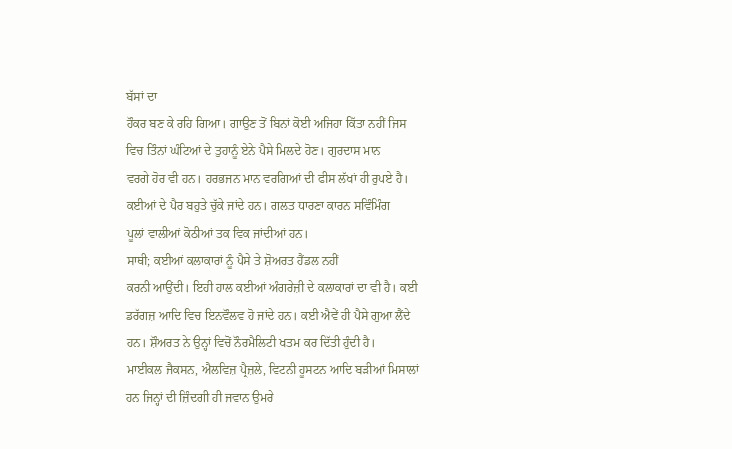ਬੱਸਾਂ ਦਾ
ਹੌਕਰ ਬਣ ਕੇ ਰਹਿ ਗਿਆ। ਗਾਉਣ ਤੋਂ ਬਿਨਾਂ ਕੋਈ ਅਜਿਹਾ ਕਿੱਤਾ ਨਹੀਂ ਜਿਸ
ਵਿਚ ਤਿੰਨਾਂ ਘੰਟਿਆਂ ਦੇ ਤੁਹਾਨੂੰ ਏਨੇ ਪੈਸੇ ਮਿਲਦੇ ਹੋਣ। ਗੁਰਦਾਸ ਮਾਨ
ਵਰਗੇ ਹੋਰ ਵੀ ਹਨ। ਹਰਭਜਨ ਮਾਨ ਵਰਗਿਆਂ ਦੀ ਫੀਸ ਲੱਖਾਂ ਹੀ ਰੁਪਏ ਹੈ।
ਕਈਆਂ ਦੇ ਪੈਰ ਬਹੁਤੇ ਚੁੱਕੇ ਜਾਂਦੇ ਹਨ। ਗਲਤ ਧਾਰਣਾ ਕਾਰਨ ਸਵਿੰਮਿੰਗ
ਪੂਲਾਂ ਵਾਲੀਆਂ ਕੋਠੀਆਂ ਤਕ ਵਿਕ ਜਾਂਦੀਆਂ ਹਨ।
ਸਾਥੀ; ਕਈਆਂ ਕਲਾਕਾਰਾਂ ਨੂੰ ਪੈਸੇ ਤੇ ਸ਼ੋਅਰਤ ਹੈਂਡਲ ਨਹੀਂ
ਕਰਨੀ ਆਉਂਦੀ। ਇਹੀ ਹਾਲ ਕਈਆਂ ਅੰਗਰੇਜ਼ੀ ਦੇ ਕਲਾਕਾਰਾਂ ਦਾ ਵੀ ਹੈ। ਕਈ
ਡਰੱਗਜ਼ ਆਦਿ ਵਿਚ ਇਨਵੌਲਵ ਹੋ ਜਾਂਦੇ ਹਨ। ਕਈ ਐਵੇਂ ਹੀ ਪੈਸੇ ਗੁਆ ਲੈਂਦੇ
ਹਨ। ਸ਼ੌਅਰਤ ਨੇ ਉਨ੍ਹਾਂ ਵਿਚੋਂ ਨੌਰਮੈਲਿਟੀ ਖਤਮ ਕਰ ਦਿੱਤੀ ਹੁੰਦੀ ਹੈ।
ਮਾਈਕਲ ਜੈਕਸਨ, ਐਲਵਿਜ਼ ਪ੍ਰੈਜ਼ਲੇ, ਵਿਟਨੀ ਹੂਸਟਨ ਆਦਿ ਬੜੀਆਂ ਮਿਸਾਲਾਂ
ਹਨ ਜਿਨ੍ਹਾਂ ਦੀ ਜ਼ਿੰਦਗੀ ਹੀ ਜਵਾਨ ਉਮਰੇ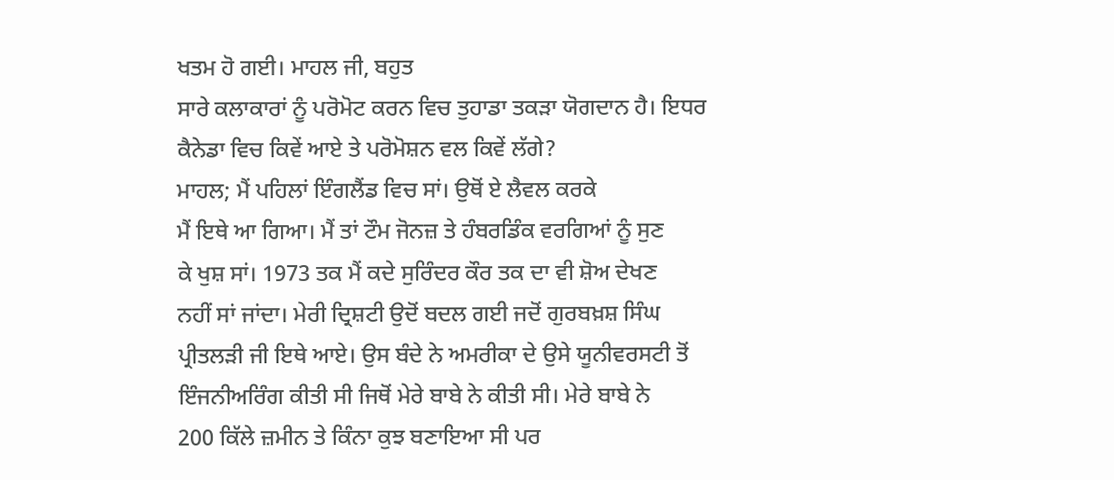ਖਤਮ ਹੋ ਗਈ। ਮਾਹਲ ਜੀ, ਬਹੁਤ
ਸਾਰੇ ਕਲਾਕਾਰਾਂ ਨੂੰ ਪਰੋਮੋਟ ਕਰਨ ਵਿਚ ਤੁਹਾਡਾ ਤਕੜਾ ਯੋਗਦਾਨ ਹੈ। ਇਧਰ
ਕੈਨੇਡਾ ਵਿਚ ਕਿਵੇਂ ਆਏ ਤੇ ਪਰੋਮੋਸ਼ਨ ਵਲ ਕਿਵੇਂ ਲੱਗੇ?
ਮਾਹਲ; ਮੈਂ ਪਹਿਲਾਂ ਇੰਗਲੈਂਡ ਵਿਚ ਸਾਂ। ਉਥੋਂ ਏ ਲੈਵਲ ਕਰਕੇ
ਮੈਂ ਇਥੇ ਆ ਗਿਆ। ਮੈਂ ਤਾਂ ਟੌਮ ਜੋਨਜ਼ ਤੇ ਹੰਬਰਡਿੰਕ ਵਰਗਿਆਂ ਨੂੰ ਸੁਣ
ਕੇ ਖੁਸ਼ ਸਾਂ। 1973 ਤਕ ਮੈਂ ਕਦੇ ਸੁਰਿੰਦਰ ਕੌਰ ਤਕ ਦਾ ਵੀ ਸ਼ੋਅ ਦੇਖਣ
ਨਹੀਂ ਸਾਂ ਜਾਂਦਾ। ਮੇਰੀ ਦ੍ਰਿਸ਼ਟੀ ਉਦੋਂ ਬਦਲ ਗਈ ਜਦੋਂ ਗੁਰਬਖ਼ਸ਼ ਸਿੰਘ
ਪ੍ਰੀਤਲੜੀ ਜੀ ਇਥੇ ਆਏ। ਉਸ ਬੰਦੇ ਨੇ ਅਮਰੀਕਾ ਦੇ ਉਸੇ ਯੂਨੀਵਰਸਟੀ ਤੋਂ
ਇੰਜਨੀਅਰਿੰਗ ਕੀਤੀ ਸੀ ਜਿਥੋਂ ਮੇਰੇ ਬਾਬੇ ਨੇ ਕੀਤੀ ਸੀ। ਮੇਰੇ ਬਾਬੇ ਨੇ
200 ਕਿੱਲੇ ਜ਼ਮੀਨ ਤੇ ਕਿੰਨਾ ਕੁਝ ਬਣਾਇਆ ਸੀ ਪਰ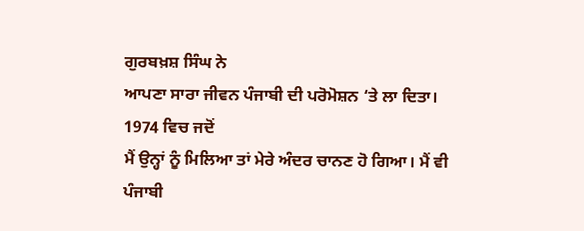ਗੁਰਬਖ਼ਸ਼ ਸਿੰਘ ਨੇ
ਆਪਣਾ ਸਾਰਾ ਜੀਵਨ ਪੰਜਾਬੀ ਦੀ ਪਰੋਮੋਸ਼ਨ ‘ਤੇ ਲਾ ਦਿਤਾ। 1974 ਵਿਚ ਜਦੋਂ
ਮੈਂ ਉਨ੍ਹਾਂ ਨੂੰ ਮਿਲਿਆ ਤਾਂ ਮੇਰੇ ਅੰਦਰ ਚਾਨਣ ਹੋ ਗਿਆ। ਮੈਂ ਵੀ
ਪੰਜਾਬੀ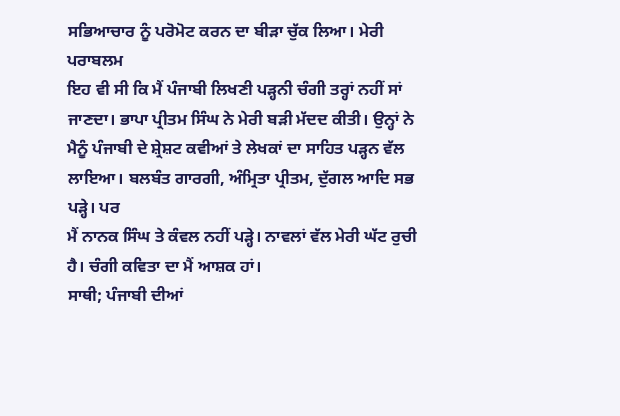ਸਭਿਆਚਾਰ ਨੂੰ ਪਰੋਮੋਟ ਕਰਨ ਦਾ ਬੀੜਾ ਚੁੱਕ ਲਿਆ। ਮੇਰੀ ਪਰਾਬਲਮ
ਇਹ ਵੀ ਸੀ ਕਿ ਮੈਂ ਪੰਜਾਬੀ ਲਿਖਣੀ ਪੜ੍ਹਨੀ ਚੰਗੀ ਤਰ੍ਹਾਂ ਨਹੀਂ ਸਾਂ
ਜਾਣਦਾ। ਭਾਪਾ ਪ੍ਰੀਤਮ ਸਿੰਘ ਨੇ ਮੇਰੀ ਬੜੀ ਮੱਦਦ ਕੀਤੀ। ਉਨ੍ਹਾਂ ਨੇ
ਮੈਨੂੰ ਪੰਜਾਬੀ ਦੇ ਸ਼੍ਰੇਸ਼ਟ ਕਵੀਆਂ ਤੇ ਲੇਖਕਾਂ ਦਾ ਸਾਹਿਤ ਪੜ੍ਹਨ ਵੱਲ
ਲਾਇਆ। ਬਲਬੰਤ ਗਾਰਗੀ, ਅੰਮ੍ਰਿਤਾ ਪ੍ਰੀਤਮ, ਦੁੱਗਲ ਆਦਿ ਸਭ ਪੜ੍ਹੇ। ਪਰ
ਮੈਂ ਨਾਨਕ ਸਿੰਘ ਤੇ ਕੰਵਲ ਨਹੀਂ ਪੜ੍ਹੇ। ਨਾਵਲਾਂ ਵੱਲ ਮੇਰੀ ਘੱਟ ਰੁਚੀ
ਹੈ। ਚੰਗੀ ਕਵਿਤਾ ਦਾ ਮੈਂ ਆਸ਼ਕ ਹਾਂ।
ਸਾਥੀ; ਪੰਜਾਬੀ ਦੀਆਂ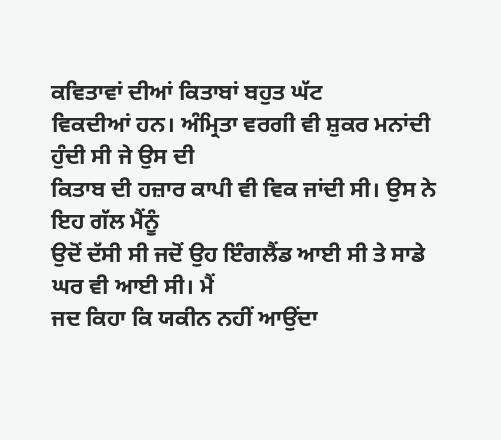ਕਵਿਤਾਵਾਂ ਦੀਆਂ ਕਿਤਾਬਾਂ ਬਹੁਤ ਘੱਟ
ਵਿਕਦੀਆਂ ਹਨ। ਅੰਮ੍ਰਿਤਾ ਵਰਗੀ ਵੀ ਸ਼ੁਕਰ ਮਨਾਂਦੀ ਹੁੰਦੀ ਸੀ ਜੇ ਉਸ ਦੀ
ਕਿਤਾਬ ਦੀ ਹਜ਼ਾਰ ਕਾਪੀ ਵੀ ਵਿਕ ਜਾਂਦੀ ਸੀ। ਉਸ ਨੇ ਇਹ ਗੱਲ ਮੈਂਨੂੰ
ਉਦੋਂ ਦੱਸੀ ਸੀ ਜਦੋਂ ਉਹ ਇੰਗਲੈਂਡ ਆਈ ਸੀ ਤੇ ਸਾਡੇ ਘਰ ਵੀ ਆਈ ਸੀ। ਮੈਂ
ਜਦ ਕਿਹਾ ਕਿ ਯਕੀਨ ਨਹੀਂ ਆਉਂਦਾ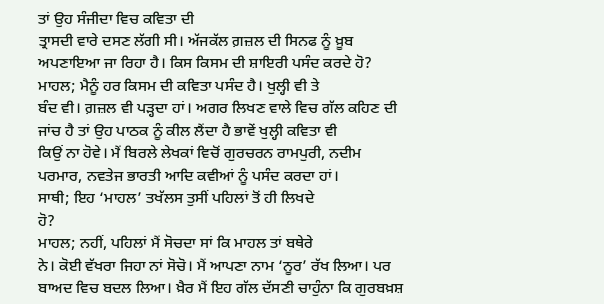ਤਾਂ ਉਹ ਸੰਜੀਦਾ ਵਿਚ ਕਵਿਤਾ ਦੀ
ਤ੍ਰਾਸਦੀ ਵਾਰੇ ਦਸਣ ਲੱਗੀ ਸੀ। ਅੱਜਕੱਲ ਗ਼ਜ਼ਲ ਦੀ ਸਿਨਫ ਨੂੰ ਖ਼ੂਬ
ਅਪਣਾਇਆ ਜਾ ਰਿਹਾ ਹੈ। ਕਿਸ ਕਿਸਮ ਦੀ ਸ਼ਾਇਰੀ ਪਸੰਦ ਕਰਦੇ ਹੋ?
ਮਾਹਲ; ਮੈਨੂੰ ਹਰ ਕਿਸਮ ਦੀ ਕਵਿਤਾ ਪਸੰਦ ਹੈ। ਖੁਲ੍ਹੀ ਵੀ ਤੇ
ਬੰਦ ਵੀ। ਗ਼ਜ਼ਲ ਵੀ ਪੜ੍ਹਦਾ ਹਾਂ। ਅਗਰ ਲਿਖਣ ਵਾਲੇ ਵਿਚ ਗੱਲ ਕਹਿਣ ਦੀ
ਜਾਂਚ ਹੈ ਤਾਂ ਉਹ ਪਾਠਕ ਨੂੰ ਕੀਲ ਲੈਂਦਾ ਹੈ ਭਾਵੇਂ ਖੁਲ੍ਹੀ ਕਵਿਤਾ ਵੀ
ਕਿਉਂ ਨਾ ਹੋਵੇ। ਮੈਂ ਬਿਰਲੇ ਲੇਖਕਾਂ ਵਿਚੋਂ ਗੁਰਚਰਨ ਰਾਮਪੁਰੀ, ਨਦੀਮ
ਪਰਮਾਰ, ਨਵਤੇਜ ਭਾਰਤੀ ਆਦਿ ਕਵੀਆਂ ਨੂੰ ਪਸੰਦ ਕਰਦਾ ਹਾਂ।
ਸਾਥੀ; ਇਹ ‘ਮਾਹਲ’ ਤਖੱਲਸ ਤੁਸੀਂ ਪਹਿਲਾਂ ਤੋਂ ਹੀ ਲਿਖਦੇ
ਹੋ?
ਮਾਹਲ; ਨਹੀਂ, ਪਹਿਲਾਂ ਮੈਂ ਸੋਚਦਾ ਸਾਂ ਕਿ ਮਾਹਲ ਤਾਂ ਬਥੇਰੇ
ਨੇ। ਕੋਈ ਵੱਖਰਾ ਜਿਹਾ ਨਾਂ ਸੋਚੋ। ਮੈਂ ਆਪਣਾ ਨਾਮ ‘ਨੂਰ’ ਰੱਖ ਲਿਆ। ਪਰ
ਬਾਅਦ ਵਿਚ ਬਦਲ ਲਿਆ। ਖ਼ੈਰ ਮੈਂ ਇਹ ਗੱਲ ਦੱਸਣੀ ਚਾਹੁੰਨਾ ਕਿ ਗੁਰਬਖ਼ਸ਼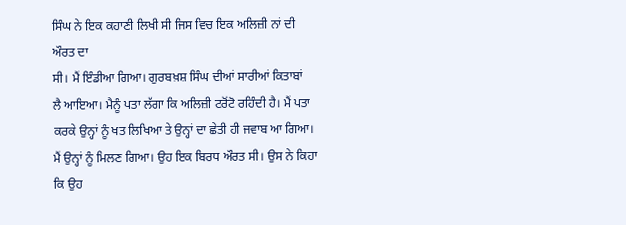ਸਿੰਘ ਨੇ ਇਕ ਕਹਾਣੀ ਲਿਖੀ ਸੀ ਜਿਸ ਵਿਚ ਇਕ ਅਲਿਜ਼ੀ ਨਾਂ ਦੀ ਔਰਤ ਦਾ
ਸੀ। ਮੈਂ ਇੰਡੀਆ ਗਿਆ। ਗੁਰਬਖ਼ਸ਼ ਸਿੰਘ ਦੀਆਂ ਸਾਰੀਆਂ ਕਿਤਾਬਾਂ
ਲੈ ਆਇਆ। ਮੈਨੂੰ ਪਤਾ ਲੱਗਾ ਕਿ ਅਲਿਜ਼ੀ ਟਰੋਂਟੋ ਰਹਿੰਦੀ ਹੈ। ਮੈਂ ਪਤਾ
ਕਰਕੇ ਉਨ੍ਹਾਂ ਨੂੰ ਖਤ ਲਿਖਿਆ ਤੇ ਉਨ੍ਹਾਂ ਦਾ ਛੇਤੀ ਹੀ ਜਵਾਬ ਆ ਗਿਆ।
ਮੈਂ ਉਨ੍ਹਾਂ ਨੂੰ ਮਿਲਣ ਗਿਆ। ਉਹ ਇਕ ਬਿਰਧ ਔਰਤ ਸੀ। ਉਸ ਨੇ ਕਿਹਾ ਕਿ ਉਹ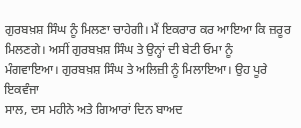ਗੁਰਬਖ਼ਸ਼ ਸਿੰਘ ਨੂੰ ਮਿਲਣਾ ਚਾਹੇਗੀ। ਮੈਂ ਇਕਰਾਰ ਕਰ ਆਇਆ ਕਿ ਜ਼ਰੂਰ
ਮਿਲਣਗੇ। ਅਸੀਂ ਗੁਰਬਖ਼ਸ਼ ਸਿੰਘ ਤੇ ਉਨ੍ਹਾਂ ਦੀ ਬੇਟੀ ਓਮਾ ਨੂੰ
ਮੰਗਵਾਇਆ। ਗੁਰਬਖ਼ਸ਼ ਸਿੰਘ ਤੇ ਅਲਿਜ਼ੀ ਨੂੰ ਮਿਲਾਇਆ। ਉਹ ਪੂਰੇ ਇਕਵੰਜਾ
ਸਾਲ, ਦਸ ਮਹੀਨੇ ਅਤੇ ਗਿਆਰਾਂ ਦਿਨ ਬਾਅਦ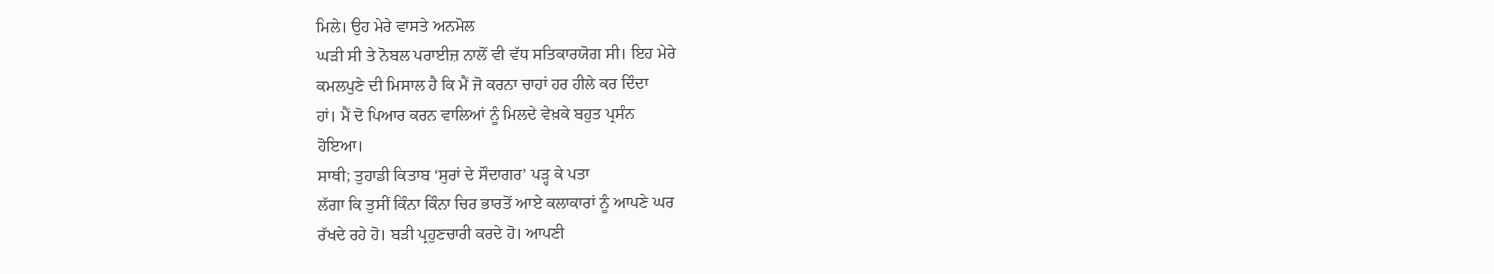ਮਿਲੇ। ਉਹ ਮੇਰੇ ਵਾਸਤੇ ਅਨਮੋਲ
ਘੜੀ ਸੀ ਤੇ ਨੋਬਲ ਪਰਾਈਜ਼ ਨਾਲੋਂ ਵੀ ਵੱਧ ਸਤਿਕਾਰਯੋਗ ਸੀ। ਇਹ ਮੇਰੇ
ਕਮਲਪੁਣੇ ਦੀ ਮਿਸਾਲ ਹੈ ਕਿ ਮੈਂ ਜੋ ਕਰਨਾ ਚਾਹਾਂ ਹਰ ਹੀਲੇ ਕਰ ਦਿੰਦਾ
ਹਾਂ। ਮੈਂ ਦੋ ਪਿਆਰ ਕਰਨ ਵਾਲਿਆਂ ਨੂੰ ਮਿਲਦੇ ਵੇਖ਼ਕੇ ਬਹੁਤ ਪ੍ਰਸੰਨ
ਹੋਇਆ।
ਸਾਥੀ; ਤੁਹਾਡੀ ਕਿਤਾਬ ‘ਸੁਰਾਂ ਦੇ ਸੌਦਾਗਰ’ ਪੜ੍ਹ ਕੇ ਪਤਾ
ਲੱਗਾ ਕਿ ਤੁਸੀਂ ਕਿੰਨਾ ਕਿੰਨਾ ਚਿਰ ਭਾਰਤੋਂ ਆਏ ਕਲਾਕਾਰਾਂ ਨੂੰ ਆਪਣੇ ਘਰ
ਰੱਖਦੇ ਰਹੇ ਹੋ। ਬੜੀ ਪ੍ਰਹੁਣਚਾਰੀ ਕਰਦੇ ਹੋ। ਆਪਣੀ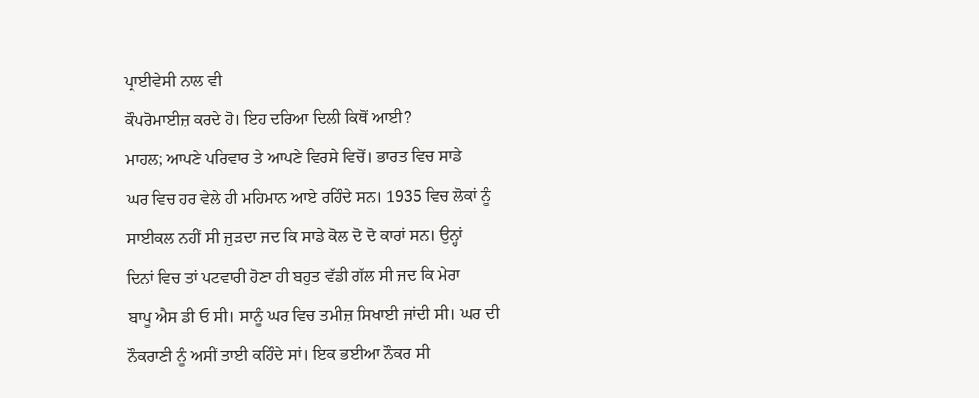ਪ੍ਰਾਈਵੇਸੀ ਨਾਲ ਵੀ
ਕੌਪਰੋਮਾਈਜ਼ ਕਰਦੇ ਹੋ। ਇਹ ਦਰਿਆ ਦਿਲੀ ਕਿਥੋਂ ਆਈ?
ਮਾਹਲ; ਆਪਣੇ ਪਰਿਵਾਰ ਤੇ ਆਪਣੇ ਵਿਰਸੇ ਵਿਚੋਂ। ਭਾਰਤ ਵਿਚ ਸਾਡੇ
ਘਰ ਵਿਚ ਹਰ ਵੇਲੇ ਹੀ ਮਹਿਮਾਨ ਆਏ ਰਹਿੰਦੇ ਸਨ। 1935 ਵਿਚ ਲੋਕਾਂ ਨੂੰ
ਸਾਈਕਲ ਨਹੀਂ ਸੀ ਜੁੜਦਾ ਜਦ ਕਿ ਸਾਡੇ ਕੋਲ ਦੋ ਦੋ ਕਾਰਾਂ ਸਨ। ਉਨ੍ਹਾਂ
ਦਿਨਾਂ ਵਿਚ ਤਾਂ ਪਟਵਾਰੀ ਹੋਣਾ ਹੀ ਬਹੁਤ ਵੱਡੀ ਗੱਲ ਸੀ ਜਦ ਕਿ ਮੇਰਾ
ਬਾਪੂ ਐਸ ਡੀ ਓ ਸੀ। ਸਾਨੂੰ ਘਰ ਵਿਚ ਤਮੀਜ਼ ਸਿਖਾਈ ਜਾਂਦੀ ਸੀ। ਘਰ ਦੀ
ਨੌਕਰਾਣੀ ਨੂੰ ਅਸੀਂ ਤਾਈ ਕਹਿੰਦੇ ਸਾਂ। ਇਕ ਭਈਆ ਨੌਕਰ ਸੀ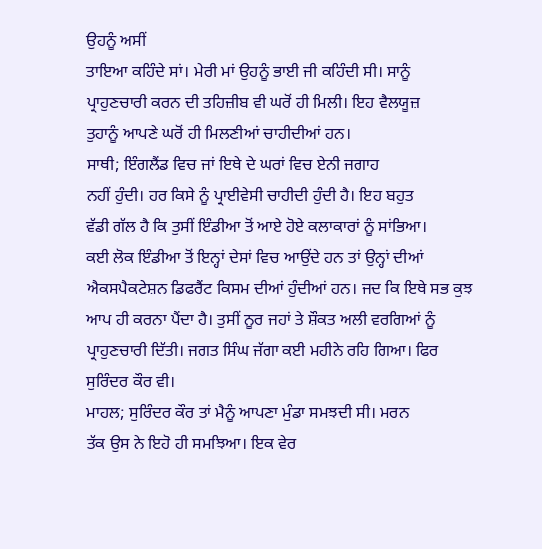ਉਹਨੂੰ ਅਸੀਂ
ਤਾਇਆ ਕਹਿੰਦੇ ਸਾਂ। ਮੇਰੀ ਮਾਂ ਉਹਨੂੰ ਭਾਈ ਜੀ ਕਹਿੰਦੀ ਸੀ। ਸਾਨੂੰ
ਪ੍ਰਾਹੁਣਚਾਰੀ ਕਰਨ ਦੀ ਤਹਿਜ਼ੀਬ ਵੀ ਘਰੋਂ ਹੀ ਮਿਲੀ। ਇਹ ਵੈਲਯੂਜ਼
ਤੁਹਾਨੂੰ ਆਪਣੇ ਘਰੋਂ ਹੀ ਮਿਲਣੀਆਂ ਚਾਹੀਦੀਆਂ ਹਨ।
ਸਾਥੀ; ਇੰਗਲੈਂਡ ਵਿਚ ਜਾਂ ਇਥੇ ਦੇ ਘਰਾਂ ਵਿਚ ਏਨੀ ਜਗਾਹ
ਨਹੀਂ ਹੁੰਦੀ। ਹਰ ਕਿਸੇ ਨੂੰ ਪ੍ਰਾਈਵੇਸੀ ਚਾਹੀਦੀ ਹੁੰਦੀ ਹੈ। ਇਹ ਬਹੁਤ
ਵੱਡੀ ਗੱਲ ਹੈ ਕਿ ਤੁਸੀਂ ਇੰਡੀਆ ਤੋਂ ਆਏ ਹੋਏ ਕਲਾਕਾਰਾਂ ਨੂੰ ਸਾਂਭਿਆ।
ਕਈ ਲੋਕ ਇੰਡੀਆ ਤੋਂ ਇਨ੍ਹਾਂ ਦੇਸਾਂ ਵਿਚ ਆਉਂਦੇ ਹਨ ਤਾਂ ਉਨ੍ਹਾਂ ਦੀਆਂ
ਐਕਸਪੈਕਟੇਸ਼ਨ ਡਿਫਰੈਂਟ ਕਿਸਮ ਦੀਆਂ ਹੁੰਦੀਆਂ ਹਨ। ਜਦ ਕਿ ਇਥੇ ਸਭ ਕੁਝ
ਆਪ ਹੀ ਕਰਨਾ ਪੈਂਦਾ ਹੈ। ਤੁਸੀਂ ਨੂਰ ਜਹਾਂ ਤੇ ਸ਼ੌਕਤ ਅਲੀ ਵਰਗਿਆਂ ਨੂੰ
ਪ੍ਰਾਹੁਣਚਾਰੀ ਦਿੱਤੀ। ਜਗਤ ਸਿੰਘ ਜੱਗਾ ਕਈ ਮਹੀਨੇ ਰਹਿ ਗਿਆ। ਫਿਰ
ਸੁਰਿੰਦਰ ਕੌਰ ਵੀ।
ਮਾਹਲ; ਸੁਰਿੰਦਰ ਕੌਰ ਤਾਂ ਮੈਨੂੰ ਆਪਣਾ ਮੁੰਡਾ ਸਮਝਦੀ ਸੀ। ਮਰਨ
ਤੱਕ ਉਸ ਨੇ ਇਹੋ ਹੀ ਸਮਝਿਆ। ਇਕ ਵੇਰ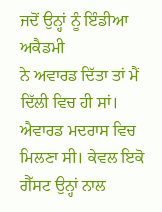ਜਦੋਂ ਉਨ੍ਹਾਂ ਨੂੰ ਇੰਡੀਆ ਅਕੈਡਮੀ
ਨੇ ਅਵਾਰਡ ਦਿੱਤਾ ਤਾਂ ਮੈਂ ਦਿੱਲੀ ਵਿਚ ਹੀ ਸਾਂ। ਐਵਾਰਡ ਮਦਰਾਸ ਵਿਚ
ਮਿਲਣਾ ਸੀ। ਕੇਵਲ ਇਕੋ ਗੈੱਸਟ ਉਨ੍ਹਾਂ ਨਾਲ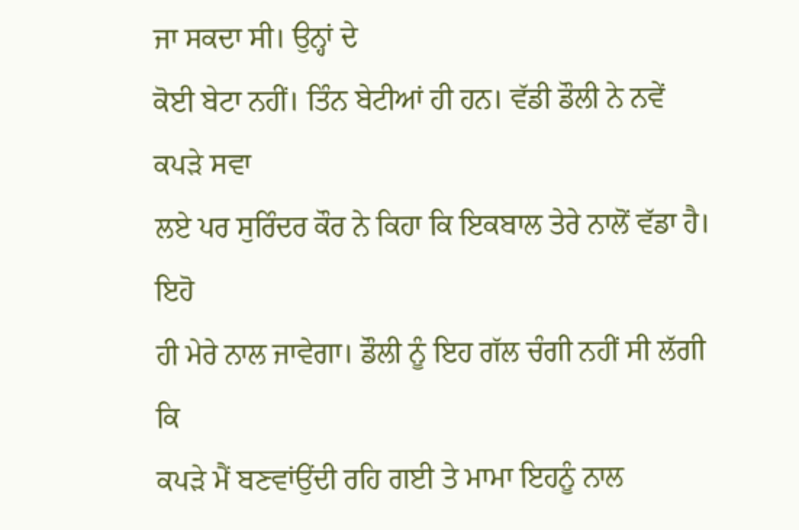ਜਾ ਸਕਦਾ ਸੀ। ਉਨ੍ਹਾਂ ਦੇ
ਕੋਈ ਬੇਟਾ ਨਹੀਂ। ਤਿੰਨ ਬੇਟੀਆਂ ਹੀ ਹਨ। ਵੱਡੀ ਡੌਲੀ ਨੇ ਨਵੇਂ ਕਪੜੇ ਸਵਾ
ਲਏ ਪਰ ਸੁਰਿੰਦਰ ਕੌਰ ਨੇ ਕਿਹਾ ਕਿ ਇਕਬਾਲ ਤੇਰੇ ਨਾਲੋਂ ਵੱਡਾ ਹੈ। ਇਹੋ
ਹੀ ਮੇਰੇ ਨਾਲ ਜਾਵੇਗਾ। ਡੌਲੀ ਨੂੰ ਇਹ ਗੱਲ ਚੰਗੀ ਨਹੀਂ ਸੀ ਲੱਗੀ ਕਿ
ਕਪੜੇ ਮੈਂ ਬਣਵਾਂਉਂਦੀ ਰਹਿ ਗਈ ਤੇ ਮਾਮਾ ਇਹਨੂੰ ਨਾਲ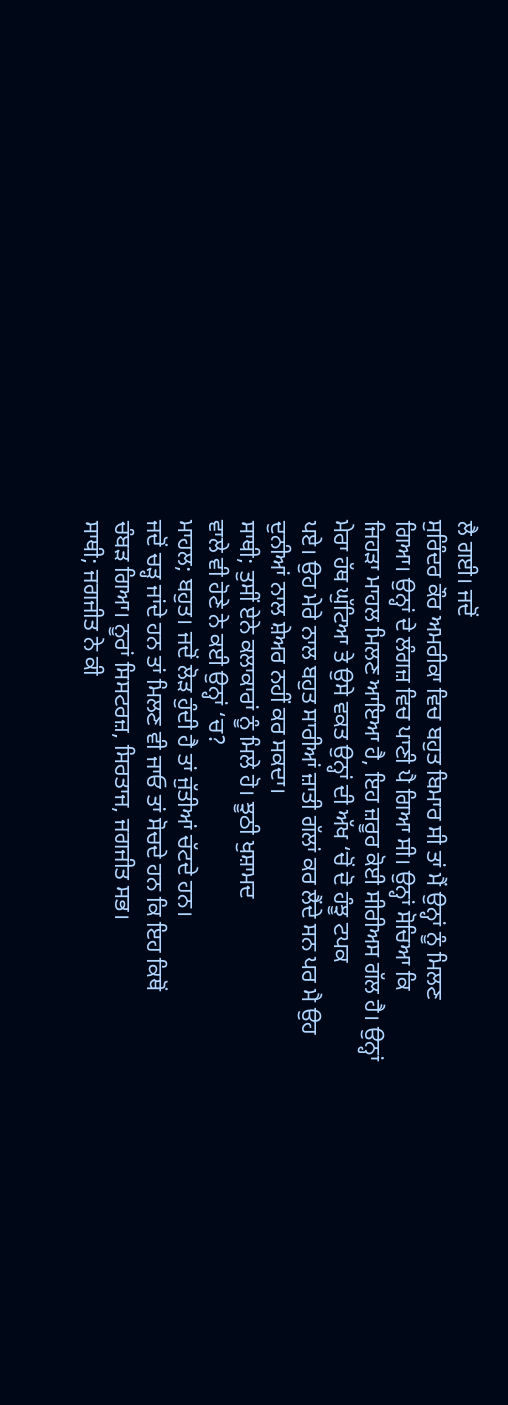ਲੈ ਗਈ। ਜਦੋਂ
ਸੁਰਿੰਦਰ ਕੌਰ ਅਮਰੀਕਾ ਵਿਚ ਬਹੁਤ ਬਿਮਾਰ ਸੀ ਤਾਂ ਮੈਂ ਉਨ੍ਹਾਂ ਨੂੰ ਮਿਲਣ
ਗਿਆ। ਉਨ੍ਹਾਂ ਦੇ ਲੰਗਜ਼ ਵਿਚ ਪਾਣੀ ਪੈ ਗਿਆ ਸੀ। ਉਨ੍ਹਾਂ ਸੋਚਿਆ ਕਿ
ਜਿਹੜਾ ਮਾਹਲ ਮਿਲਣ ਆਇਆ ਹੈ, ਇਹ ਜ਼ਰੂਰ ਕੋਈ ਸੀਰੀਅਸ ਗੱਲ ਹੈ। ਉਨ੍ਹਾਂ
ਮੇਰਾ ਹੱਥ ਘੁੱਟਿਆ ਤੇ ਉਸੇ ਵਕਤ ਉਨ੍ਹਾਂ ਦੀ ਅੱਖ ‘ਚੋਂ ਦੋ ਹੰਝੂ ਟਪਕ
ਪਏ। ਉਹ ਮੇਰੇ ਨਾਲ ਬਹੁਤ ਸਾਰੀਆਂ ਜ਼ਾਤੀ ਗੱਲਾਂ ਕਰ ਲੈਂਦੇ ਸਨ ਪਰ ਮੈ ਉਹ
ਦੁਨੀਆਂ ਨਾਲ ਸ਼ੇਅਰ ਨਹੀਂ ਕਰ ਸਕਦਾ।
ਸਾਥੀ; ਤੁਸੀਂ ਏਨੇ ਕਲਾਕਾਰਾਂ ਨੂੰ ਮਿਲੇ ਹੋ। ਝੂਠੀ ਖੁਸ਼ਾਮਦ
ਵਾਲੇ ਵੀ ਹੋਣੇ ਨੇ ਕਈ ਉਨ੍ਹਾਂ ‘ਚ?
ਮਾਹਲ; ਬਹੁਤ। ਜਦੋਂ ਲੋੜ ਹੁੰਦੀ ਹੈ ਤਾਂ ਜੁੱਤੀਆਂ ਚੱਟਦੇ ਹਨ।
ਜਦੋਂ ਚੜ੍ਹ ਜਾਂਦੇ ਹਨ ਤਾਂ ਮਿਲਣ ਵੀ ਜਾਓ ਤਾਂ ਸੋਚਦੇ ਹਨ ਕਿ ਇਹ ਕਿਥੋਂ
ਚੰਬੜ ਗਿਆ। ਨੂਰਾਂ ਸਿਸਟਰਜ਼, ਸਿਰਤਾਜ, ਜਗਜੀਤ ਸਭ।
ਸਾਥੀ; ਜਗਜੀਤ ਨੇ ਕੀ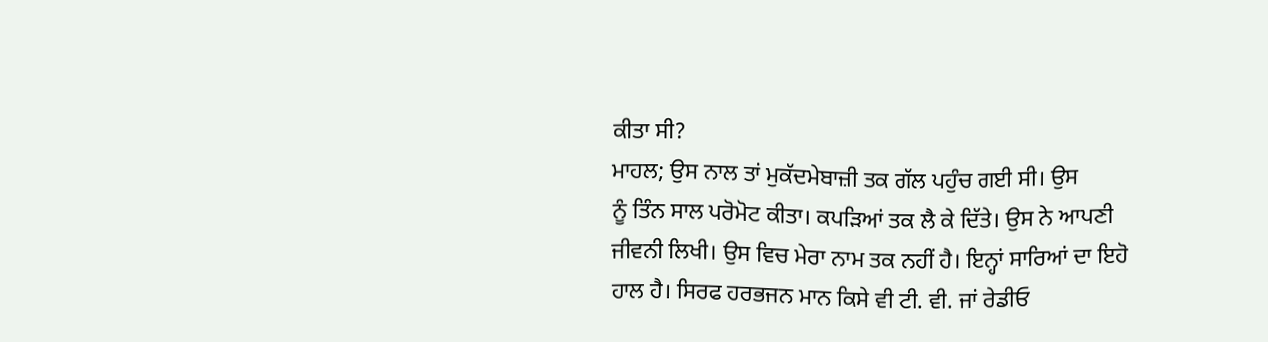ਕੀਤਾ ਸੀ?
ਮਾਹਲ; ਉਸ ਨਾਲ ਤਾਂ ਮੁਕੱਦਮੇਬਾਜ਼ੀ ਤਕ ਗੱਲ ਪਹੁੰਚ ਗਈ ਸੀ। ਉਸ
ਨੂੰ ਤਿੰਨ ਸਾਲ ਪਰੋਮੋਟ ਕੀਤਾ। ਕਪੜਿਆਂ ਤਕ ਲੈ ਕੇ ਦਿੱਤੇ। ਉਸ ਨੇ ਆਪਣੀ
ਜੀਵਨੀ ਲਿਖੀ। ਉਸ ਵਿਚ ਮੇਰਾ ਨਾਮ ਤਕ ਨਹੀਂ ਹੈ। ਇਨ੍ਹਾਂ ਸਾਰਿਆਂ ਦਾ ਇਹੋ
ਹਾਲ ਹੈ। ਸਿਰਫ ਹਰਭਜਨ ਮਾਨ ਕਿਸੇ ਵੀ ਟੀ. ਵੀ. ਜਾਂ ਰੇਡੀਓ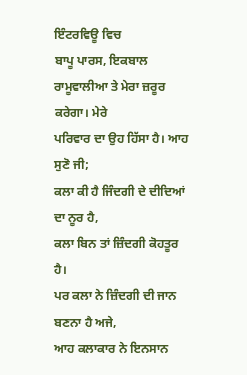ਇੰਟਰਵਿਊ ਵਿਚ
ਬਾਪੂ ਪਾਰਸ, ਇਕਬਾਲ ਰਾਮੂਵਾਲੀਆ ਤੇ ਮੇਰਾ ਜ਼ਰੂਰ ਕਰੇਗਾ। ਮੇਰੇ
ਪਰਿਵਾਰ ਦਾ ਉਹ ਹਿੱਸਾ ਹੈ। ਆਹ ਸੁਣੋ ਜੀ;
ਕਲਾ ਕੀ ਹੈ ਜਿੰਦਗੀ ਦੇ ਦੀਦਿਆਂ ਦਾ ਨੂਰ ਹੈ,
ਕਲਾ ਬਿਨ ਤਾਂ ਜ਼ਿੰਦਗੀ ਕੋਹਤੂਰ ਹੈ।
ਪਰ ਕਲਾ ਨੇ ਜ਼ਿੰਦਗੀ ਦੀ ਜਾਨ ਬਣਨਾ ਹੈ ਅਜੇ,
ਆਹ ਕਲਾਕਾਰ ਨੇ ਇਨਸਾਨ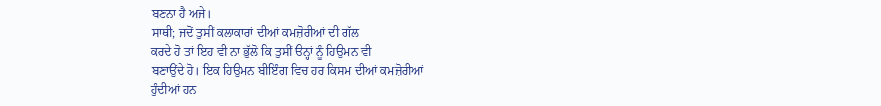ਬਣਨਾ ਹੈ ਅਜੇ।
ਸਾਥੀ; ਜਦੋਂ ਤੁਸੀਂ ਕਲਾਕਾਰਾਂ ਦੀਆਂ ਕਮਜ਼ੋਰੀਆਂ ਦੀ ਗੱਲ
ਕਰਦੇ ਹੋ ਤਾਂ ਇਹ ਵੀ ਨਾ ਭੁੱਲੋ ਕਿ ਤੁਸੀਂ ੳਨ੍ਹਾਂ ਨੂੰ ਹਿਉਮਨ ਵੀ
ਬਣਾਉਂਦੇ ਹੋ। ਇਕ ਹਿਉਮਨ ਬੀਇੰਗ ਵਿਚ ਹਰ ਕਿਸਮ ਦੀਆਂ ਕਮਜ਼ੋਰੀਆਂ
ਹੁੰਦੀਆਂ ਹਨ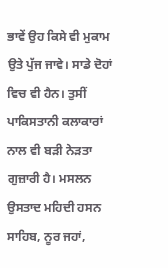ਭਾਵੇਂ ਉਹ ਕਿਸੇ ਵੀ ਮੁਕਾਮ ਉਤੇ ਪੁੱਜ ਜਾਵੇ। ਸਾਡੇ ਦੋਹਾਂ
ਵਿਚ ਵੀ ਹੈਨ। ਤੁਸੀਂ ਪਾਕਿਸਤਾਨੀ ਕਲਾਕਾਰਾਂ ਨਾਲ ਵੀ ਬੜੀ ਨੇੜਤਾ
ਗੁਜ਼ਾਰੀ ਹੈ। ਮਸਲਨ ਉਸਤਾਦ ਮਹਿਦੀ ਹਸਨ ਸਾਹਿਬ, ਨੂਰ ਜਹਾਂ,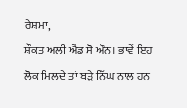ਰੇਸ਼ਮਾ,
ਸ਼ੌਕਤ ਅਲੀ ਐਂਡ ਸੋ ਔਨ। ਭਾਵੇਂ ਇਹ ਲੋਕ ਮਿਲਦੇ ਤਾਂ ਬੜੇ ਨਿੱਘ ਨਾਲ ਹਨ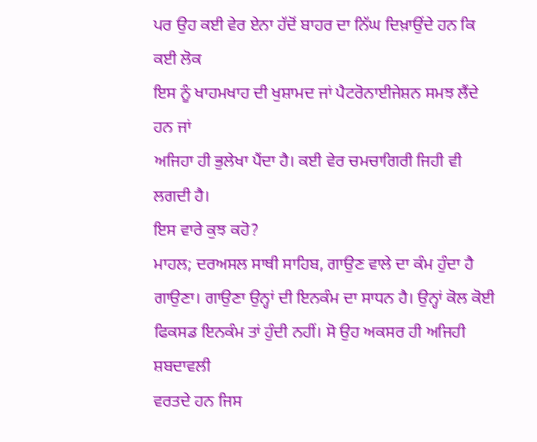ਪਰ ਉਹ ਕਈ ਵੇਰ ਏਨਾ ਹੱਦੋਂ ਬਾਹਰ ਦਾ ਨਿੱਘ ਦਿਖ਼ਾਉਂਦੇ ਹਨ ਕਿ ਕਈ ਲੋਕ
ਇਸ ਨੂੰ ਖਾਹਮਖਾਹ ਦੀ ਖੁਸ਼ਾਮਦ ਜਾਂ ਪੈਟਰੋਨਾਈਜੇਸ਼ਨ ਸਮਝ ਲੈਂਦੇ ਹਨ ਜਾਂ
ਅਜਿਹਾ ਹੀ ਭੁਲੇਖਾ ਪੈਂਦਾ ਹੈ। ਕਈ ਵੇਰ ਚਮਚਾਗਿਰੀ ਜਿਹੀ ਵੀ ਲਗਦੀ ਹੈ।
ਇਸ ਵਾਰੇ ਕੁਝ ਕਹੋ?
ਮਾਹਲ; ਦਰਅਸਲ ਸਾਥੀ ਸਾਹਿਬ, ਗਾਉਣ ਵਾਲੇ ਦਾ ਕੰਮ ਹੁੰਦਾ ਹੈ
ਗਾਉਣਾ। ਗਾਉਣਾ ਉਨ੍ਹਾਂ ਦੀ ਇਨਕੰਮ ਦਾ ਸਾਧਨ ਹੈ। ਉਨ੍ਹਾਂ ਕੋਲ ਕੋਈ
ਫਿਕਸਡ ਇਨਕੰਮ ਤਾਂ ਹੁੰਦੀ ਨਹੀਂ। ਸੋ ਉਹ ਅਕਸਰ ਹੀ ਅਜਿਹੀ ਸ਼ਬਦਾਵਲੀ
ਵਰਤਦੇ ਹਨ ਜਿਸ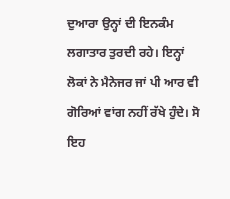ਦੁਆਰਾ ਉਨ੍ਹਾਂ ਦੀ ਇਨਕੰਮ ਲਗਾਤਾਰ ਤੁਰਦੀ ਰਹੇ। ਇਨ੍ਹਾਂ
ਲੋਕਾਂ ਨੇ ਮੈਨੇਜਰ ਜਾਂ ਪੀ ਆਰ ਵੀ ਗੋਰਿਆਂ ਵਾਂਗ ਨਹੀਂ ਰੱਖੇ ਹੁੰਦੇ। ਸੋ
ਇਹ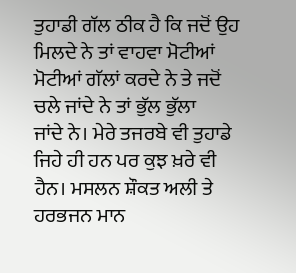ਤੁਹਾਡੀ ਗੱਲ ਠੀਕ ਹੈ ਕਿ ਜਦੋਂ ਉਹ ਮਿਲਦੇ ਨੇ ਤਾਂ ਵਾਹਵਾ ਮੋਟੀਆਂ
ਮੋਟੀਆਂ ਗੱਲਾਂ ਕਰਦੇ ਨੇ ਤੇ ਜਦੋਂ ਚਲੇ ਜਾਂਦੇ ਨੇ ਤਾਂ ਭੁੱਲ ਭੁੱਲਾ
ਜਾਂਦੇ ਨੇ। ਮੇਰੇ ਤਜਰਬੇ ਵੀ ਤੁਹਾਡੇ ਜਿਹੇ ਹੀ ਹਨ ਪਰ ਕੁਝ ਖ਼ਰੇ ਵੀ
ਹੈਨ। ਮਸਲਨ ਸ਼ੌਕਤ ਅਲੀ ਤੇ ਹਰਭਜਨ ਮਾਨ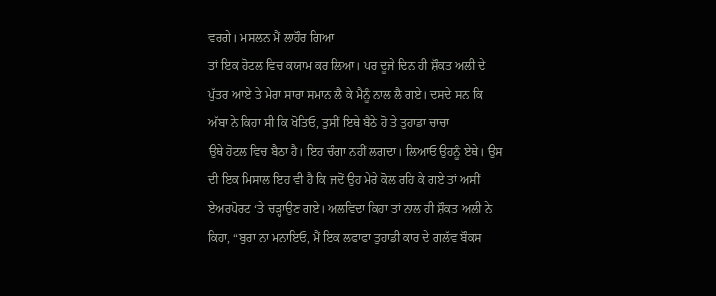ਵਰਗੇ। ਮਸਲਨ ਮੈਂ ਲਾਹੌਰ ਗਿਆ
ਤਾਂ ਇਕ ਹੋਟਲ ਵਿਚ ਕਯਾਮ ਕਰ ਲਿਆ। ਪਰ ਦੂਜੇ ਦਿਨ ਹੀ ਸ਼ੌਕਤ ਅਲੀ ਦੇ
ਪੁੱਤਰ ਆਏ ਤੇ ਮੇਰਾ ਸਾਰਾ ਸਮਾਨ ਲੈ ਕੇ ਮੈਨੂੰ ਨਾਲ ਲੈ ਗਏ। ਦਸਦੇ ਸਨ ਕਿ
ਅੱਬਾ ਨੇ ਕਿਹਾ ਸੀ ਕਿ ਖੋਤਿਓ, ਤੁਸੀਂ ਇਥੇ ਬੈਠੇ ਹੋ ਤੇ ਤੁਹਾਡਾ ਚਾਚਾ
ਉਥੇ ਹੋਟਲ ਵਿਚ ਬੈਠਾ ਹੈ। ਇਹ ਚੰਗਾ ਨਹੀਂ ਲਗਦਾ। ਲਿਆਓ ਉਹਨੂੰ ਏਥੇ। ਉਸ
ਦੀ ਇਕ ਮਿਸਾਲ ਇਹ ਵੀ ਹੈ ਕਿ ਜਦੋਂ ਉਹ ਮੇਰੇ ਕੋਲ ਰਹਿ ਕੇ ਗਏ ਤਾਂ ਅਸੀਂ
ਏਅਰਪੋਰਟ ‘ਤੇ ਚੜ੍ਹਾਉਣ ਗਏ। ਅਲਵਿਦਾ ਕਿਹਾ ਤਾਂ ਨਾਲ ਹੀ ਸ਼ੌਕਤ ਅਲੀ ਨੇ
ਕਿਹਾ, “ਬੁਰਾ ਨਾ ਮਨਾਇਓ, ਮੈਂ ਇਕ ਲਫਾਫਾ ਤੁਹਾਡੀ ਕਾਰ ਦੇ ਗਲੱਵ ਬੌਕਸ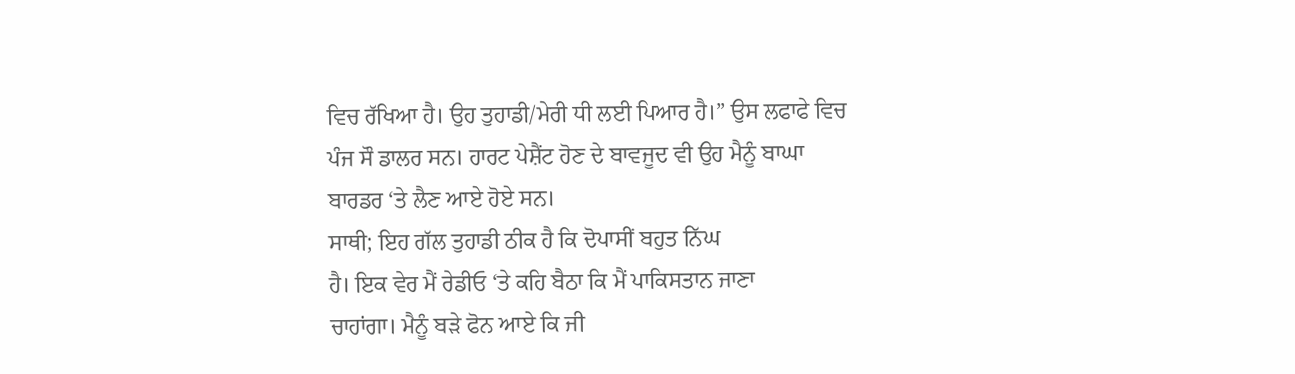ਵਿਚ ਰੱਖਿਆ ਹੈ। ਉਹ ਤੁਹਾਡੀ/ਮੇਰੀ ਧੀ ਲਈ ਪਿਆਰ ਹੈ।” ਉਸ ਲਫਾਫੇ ਵਿਚ
ਪੰਜ ਸੌ ਡਾਲਰ ਸਨ। ਹਾਰਟ ਪੇਸ਼ੈਂਟ ਹੋਣ ਦੇ ਬਾਵਜੂਦ ਵੀ ਉਹ ਮੈਨੂੰ ਬਾਘਾ
ਬਾਰਡਰ ‘ਤੇ ਲੈਣ ਆਏ ਹੋਏ ਸਨ।
ਸਾਥੀ; ਇਹ ਗੱਲ ਤੁਹਾਡੀ ਠੀਕ ਹੈ ਕਿ ਦੋਪਾਸੀਂ ਬਹੁਤ ਨਿੱਘ
ਹੈ। ਇਕ ਵੇਰ ਮੈਂ ਰੇਡੀਓ ‘ਤੇ ਕਹਿ ਬੈਠਾ ਕਿ ਮੈਂ ਪਾਕਿਸਤਾਨ ਜਾਣਾ
ਚਾਹਾਂਗਾ। ਮੈਨੂੰ ਬੜੇ ਫੋਨ ਆਏ ਕਿ ਜੀ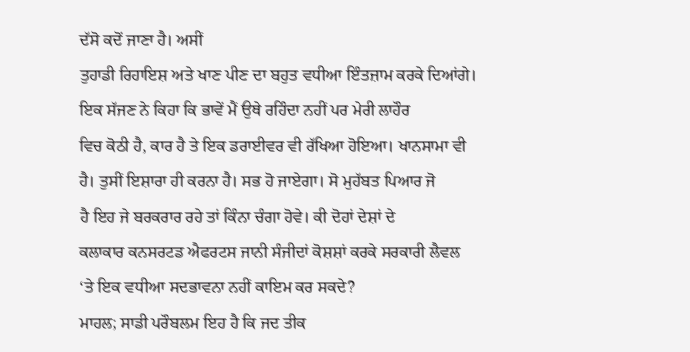ਦੱਸੋ ਕਦੋਂ ਜਾਣਾ ਹੈ। ਅਸੀਂ
ਤੁਹਾਡੀ ਰਿਹਾਇਸ਼ ਅਤੇ ਖਾਣ ਪੀਣ ਦਾ ਬਹੁਤ ਵਧੀਆ ਇੰਤਜ਼ਾਮ ਕਰਕੇ ਦਿਆਂਗੇ।
ਇਕ ਸੱਜਣ ਨੇ ਕਿਹਾ ਕਿ ਭਾਵੇਂ ਮੈਂ ਉਥੇ ਰਹਿੰਦਾ ਨਹੀਂ ਪਰ ਮੇਰੀ ਲਾਹੌਰ
ਵਿਚ ਕੋਠੀ ਹੈ, ਕਾਰ ਹੈ ਤੇ ਇਕ ਡਰਾਈਵਰ ਵੀ ਰੱਖਿਆ ਹੋਇਆ। ਖਾਨਸਾਮਾ ਵੀ
ਹੈ। ਤੁਸੀਂ ਇਸ਼ਾਰਾ ਹੀ ਕਰਨਾ ਹੈ। ਸਭ ਹੋ ਜਾਏਗਾ। ਸੋ ਮੁਹੱਬਤ ਪਿਆਰ ਜੋ
ਹੈ ਇਹ ਜੇ ਬਰਕਰਾਰ ਰਹੇ ਤਾਂ ਕਿੰਨਾ ਚੰਗਾ ਹੋਵੇ। ਕੀ ਦੋਹਾਂ ਦੇਸ਼ਾਂ ਦੇ
ਕਲਾਕਾਰ ਕਨਸਰਟਡ ਐਫਰਟਸ ਜਾਨੀ ਸੰਜੀਦਾਂ ਕੋਸ਼ਸ਼ਾਂ ਕਰਕੇ ਸਰਕਾਰੀ ਲੈਵਲ
‘ਤੇ ਇਕ ਵਧੀਆ ਸਦਭਾਵਨਾ ਨਹੀਂ ਕਾਇਮ ਕਰ ਸਕਦੇ?
ਮਾਹਲ; ਸਾਡੀ ਪਰੌਬਲਮ ਇਹ ਹੈ ਕਿ ਜਦ ਤੀਕ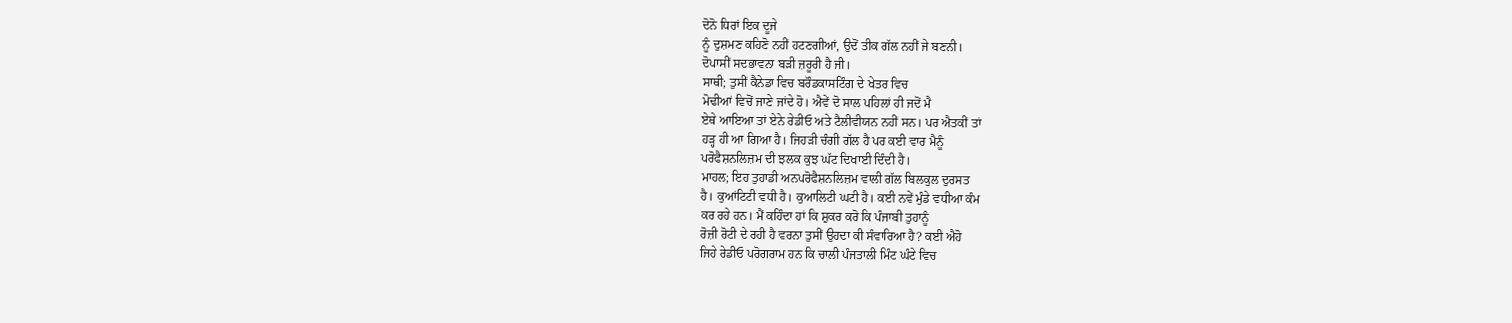ਦੋਨੋ ਧਿਰਾਂ ਇਕ ਦੂਜੇ
ਨੂੰ ਦੁਸ਼ਮਣ ਕਹਿਣੋ ਨਹੀਂ ਹਟਣਗੀਆਂ, ਉਦੋਂ ਤੀਕ ਗੱਲ ਨਹੀਂ ਜੇ ਬਣਨੀ।
ਦੋਪਾਸੀਂ ਸਦਭਾਵਨਾ ਬੜੀ ਜ਼ਰੂਰੀ ਹੈ ਜੀ।
ਸਾਥੀ; ਤੁਸੀਂ ਕੈਨੇਡਾ ਵਿਚ ਬਰੌਡਕਾਸਟਿੰਗ ਦੇ ਖੇਤਰ ਵਿਚ
ਮੋਢੀਆਂ ਵਿਚੋਂ ਜਾਣੇ ਜਾਂਦੇ ਹੋ। ਐਵੇਂ ਦੋ ਸਾਲ ਪਹਿਲਾਂ ਹੀ ਜਦੋਂ ਮੈ
ਏਥੇ ਆਇਆ ਤਾਂ ਏਨੇ ਰੇਡੀਓ ਅਤੇ ਟੈਲੀਵੀਯਨ ਨਹੀਂ ਸਨ। ਪਰ ਐਤਕੀਂ ਤਾਂ
ਹੜ੍ਹ ਹੀ ਆ ਗਿਆ ਹੈ। ਜਿਹੜੀ ਚੰਗੀ ਗੱਲ ਹੈ ਪਰ ਕਈ ਵਾਰ ਮੈਨੂੰ
ਪਰੋਫੈਸ਼ਨਲਿਜ਼ਮ ਦੀ ਝਲਕ ਕੁਝ ਘੱਟ ਦਿਖਾਈ ਦਿੰਦੀ ਹੈ।
ਮਾਹਲ; ਇਹ ਤੁਹਾਡੀ ਅਨਪਰੋਫੈਸ਼ਨਲਿਜ਼ਮ ਵਾਲੀ ਗੱਲ ਬਿਲਕੁਲ ਦੁਰਸਤ
ਹੈ। ਕੁਆਂਟਿਟੀ ਵਧੀ ਹੈ। ਕੁਆਲਿਟੀ ਘਟੀ ਹੈ। ਕਈ ਨਵੇਂ ਮੁੰਡੇ ਵਧੀਆ ਕੰਮ
ਕਰ ਰਹੇ ਹਨ। ਮੈਂ ਕਹਿੰਦਾ ਹਾਂ ਕਿ ਸ਼ੁਕਰ ਕਰੋ ਕਿ ਪੰਜਾਬੀ ਤੁਹਾਨੂੰ
ਰੋਜ਼ੀ ਰੋਟੀ ਦੇ ਰਹੀ ਹੈ ਵਰਨਾ ਤੁਸੀਂ ਉਹਦਾ ਕੀ ਸੰਵਾਰਿਆ ਹੈ? ਕਈ ਐਹੋ
ਜਿਹੇ ਰੇਡੀਓ ਪਰੋਗਰਾਮ ਹਨ ਕਿ ਚਾਲੀ ਪੰਜਤਾਲੀ ਮਿੰਟ ਘੰਟੇ ਵਿਚ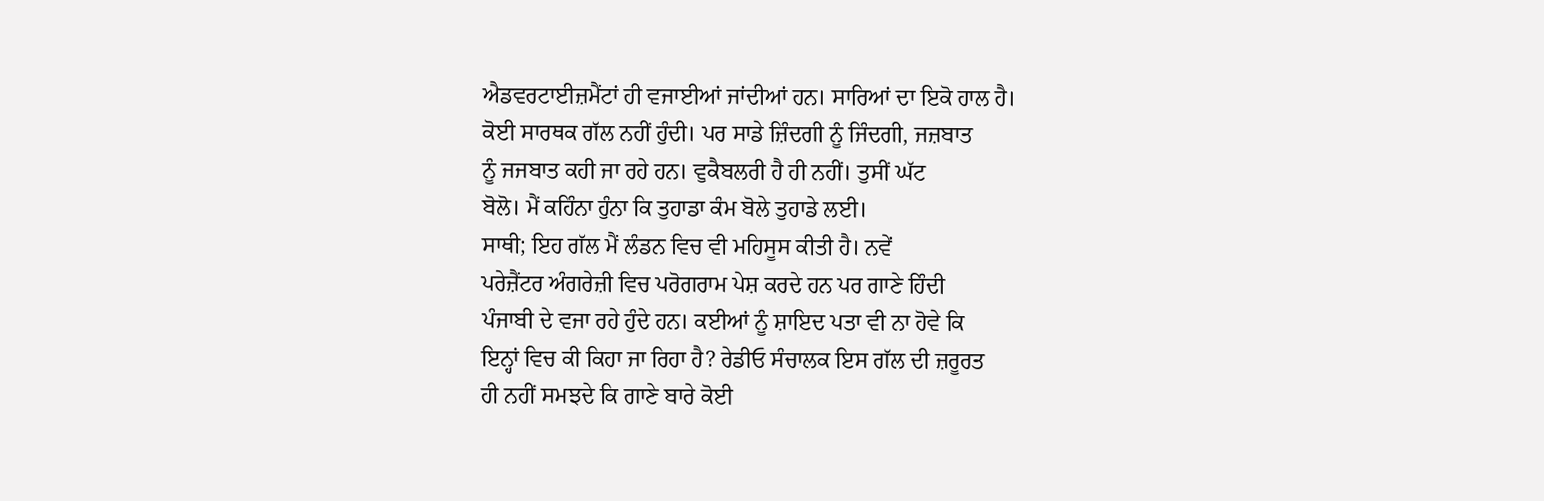ਐਡਵਰਟਾਈਜ਼ਮੈਂਟਾਂ ਹੀ ਵਜਾਈਆਂ ਜਾਂਦੀਆਂ ਹਨ। ਸਾਰਿਆਂ ਦਾ ਇਕੋ ਹਾਲ ਹੈ।
ਕੋਈ ਸਾਰਥਕ ਗੱਲ ਨਹੀਂ ਹੁੰਦੀ। ਪਰ ਸਾਡੇ ਜ਼ਿੰਦਗੀ ਨੂੰ ਜਿੰਦਗੀ, ਜਜ਼ਬਾਤ
ਨੂੰ ਜਜਬਾਤ ਕਹੀ ਜਾ ਰਹੇ ਹਨ। ਵੁਕੈਬਲਰੀ ਹੈ ਹੀ ਨਹੀਂ। ਤੁਸੀਂ ਘੱਟ
ਬੋਲੋ। ਮੈਂ ਕਹਿੰਨਾ ਹੁੰਨਾ ਕਿ ਤੁਹਾਡਾ ਕੰਮ ਬੋਲੇ ਤੁਹਾਡੇ ਲਈ।
ਸਾਥੀ; ਇਹ ਗੱਲ ਮੈਂ ਲੰਡਨ ਵਿਚ ਵੀ ਮਹਿਸੂਸ ਕੀਤੀ ਹੈ। ਨਵੇਂ
ਪਰੇਜ਼ੈਂਟਰ ਅੰਗਰੇਜ਼ੀ ਵਿਚ ਪਰੋਗਰਾਮ ਪੇਸ਼ ਕਰਦੇ ਹਨ ਪਰ ਗਾਣੇ ਹਿੰਦੀ
ਪੰਜਾਬੀ ਦੇ ਵਜਾ ਰਹੇ ਹੁੰਦੇ ਹਨ। ਕਈਆਂ ਨੂੰ ਸ਼ਾਇਦ ਪਤਾ ਵੀ ਨਾ ਹੋਵੇ ਕਿ
ਇਨ੍ਹਾਂ ਵਿਚ ਕੀ ਕਿਹਾ ਜਾ ਰਿਹਾ ਹੈ? ਰੇਡੀਓ ਸੰਚਾਲਕ ਇਸ ਗੱਲ ਦੀ ਜ਼ਰੂਰਤ
ਹੀ ਨਹੀਂ ਸਮਝਦੇ ਕਿ ਗਾਣੇ ਬਾਰੇ ਕੋਈ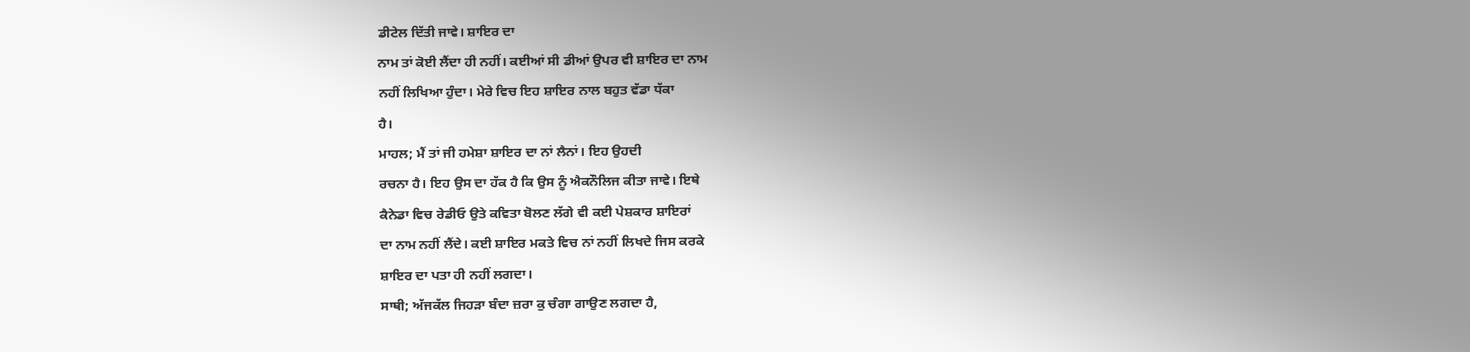ਡੀਟੇਲ ਦਿੱਤੀ ਜਾਵੇ। ਸ਼ਾਇਰ ਦਾ
ਨਾਮ ਤਾਂ ਕੋਈ ਲੈਂਦਾ ਹੀ ਨਹੀਂ। ਕਈਆਂ ਸੀ ਡੀਆਂ ਉਪਰ ਵੀ ਸ਼ਾਇਰ ਦਾ ਨਾਮ
ਨਹੀਂ ਲਿਖਿਆ ਹੁੰਦਾ। ਮੇਰੇ ਵਿਚ ਇਹ ਸ਼ਾਇਰ ਨਾਲ ਬਹੁਤ ਵੱਡਾ ਧੱਕਾ
ਹੈ।
ਮਾਹਲ; ਮੈਂ ਤਾਂ ਜੀ ਹਮੇਸ਼ਾ ਸ਼ਾਇਰ ਦਾ ਨਾਂ ਲੈਨਾਂ। ਇਹ ਉਹਦੀ
ਰਚਨਾ ਹੈ। ਇਹ ਉਸ ਦਾ ਹੱਕ ਹੈ ਕਿ ਉਸ ਨੂੰ ਐਕਨੌਲਿਜ ਕੀਤਾ ਜਾਵੇ। ਇਥੇ
ਕੈਨੇਡਾ ਵਿਚ ਰੇਡੀਓ ਉਤੇ ਕਵਿਤਾ ਬੋਲਣ ਲੱਗੇ ਵੀ ਕਈ ਪੇਸ਼ਕਾਰ ਸ਼ਾਇਰਾਂ
ਦਾ ਨਾਮ ਨਹੀਂ ਲੈਂਦੇ। ਕਈ ਸ਼ਾਇਰ ਮਕਤੇ ਵਿਚ ਨਾਂ ਨਹੀਂ ਲਿਖਦੇ ਜਿਸ ਕਰਕੇ
ਸ਼ਾਇਰ ਦਾ ਪਤਾ ਹੀ ਨਹੀਂ ਲਗਦਾ।
ਸਾਥੀ; ਅੱਜਕੱਲ ਜਿਹੜਾ ਬੰਦਾ ਜ਼ਰਾ ਕੁ ਚੰਗਾ ਗਾਉਣ ਲਗਦਾ ਹੈ,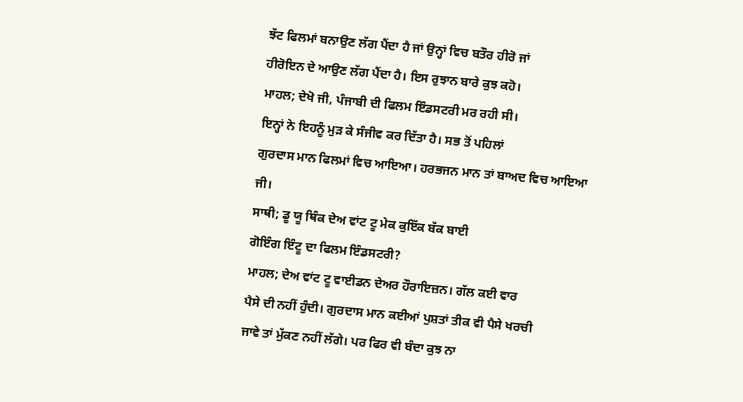ਝੱਟ ਫਿਲਮਾਂ ਬਨਾਉਣ ਲੱਗ ਪੈਂਦਾ ਹੈ ਜਾਂ ਉਨ੍ਹਾਂ ਵਿਚ ਬਤੌਰ ਹੀਰੋ ਜਾਂ
ਹੀਰੋਇਨ ਦੇ ਆਉਣ ਲੱਗ ਪੈਂਦਾ ਹੈ। ਇਸ ਰੁਝਾਨ ਬਾਰੇ ਕੁਝ ਕਹੋ।
ਮਾਹਲ; ਦੇਖੋ ਜੀ, ਪੰਜਾਬੀ ਦੀ ਫਿਲਮ ਇੰਡਸਟਰੀ ਮਰ ਰਹੀ ਸੀ।
ਇਨ੍ਹਾਂ ਨੇ ਇਹਨੂੰ ਮੁੜ ਕੇ ਸੰਜੀਵ ਕਰ ਦਿੱਤਾ ਹੈ। ਸਭ ਤੋਂ ਪਹਿਲਾਂ
ਗੁਰਦਾਸ ਮਾਨ ਫਿਲਮਾਂ ਵਿਚ ਆਇਆ। ਹਰਭਜਨ ਮਾਨ ਤਾਂ ਬਾਅਦ ਵਿਚ ਆਇਆ ਜੀ।
ਸਾਥੀ; ਡੂ ਯੂ ਥਿੰਕ ਦੇਅ ਵਾਂਟ ਟੂ ਮੇਕ ਕੁਇੱਕ ਬੱਕ ਬਾਈ
ਗੋਇੰਗ ਇੰਟੂ ਦਾ ਫਿਲਮ ਇੰਡਸਟਰੀ?
ਮਾਹਲ; ਦੇਅ ਵਾਂਟ ਟੂ ਵਾਈਡਨ ਦੇਅਰ ਹੌਰਾਇਜ਼ਨ। ਗੱਲ ਕਈ ਵਾਰ
ਪੈਸੇ ਦੀ ਨਹੀਂ ਹੁੰਦੀ। ਗੁਰਦਾਸ ਮਾਨ ਕਈਆਂ ਪੁਸ਼ਤਾਂ ਤੀਕ ਵੀ ਪੈਸੇ ਖਰਚੀ
ਜਾਵੇ ਤਾਂ ਮੁੱਕਣ ਨਹੀਂ ਲੱਗੇ। ਪਰ ਫਿਰ ਵੀ ਬੰਦਾ ਕੁਝ ਨਾ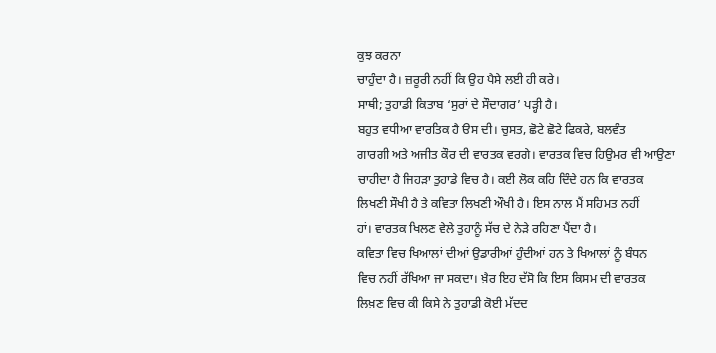ਕੁਝ ਕਰਨਾ
ਚਾਹੁੰਦਾ ਹੈ। ਜ਼ਰੂਰੀ ਨਹੀਂ ਕਿ ਉਹ ਪੈਸੇ ਲਈ ਹੀ ਕਰੇ।
ਸਾਥੀ; ਤੁਹਾਡੀ ਕਿਤਾਬ ‘ਸੁਰਾਂ ਦੇ ਸੌਦਾਗਰ’ ਪੜ੍ਹੀ ਹੈ।
ਬਹੁਤ ਵਧੀਆ ਵਾਰਤਿਕ ਹੈ ੳਸ ਦੀ। ਚੁਸਤ, ਛੋਟੇ ਛੋਟੇ ਫਿਕਰੇ, ਬਲਵੰਤ
ਗਾਰਗੀ ਅਤੇ ਅਜੀਤ ਕੌਰ ਦੀ ਵਾਰਤਕ ਵਰਗੇ। ਵਾਰਤਕ ਵਿਚ ਹਿਉਮਰ ਵੀ ਆਉਣਾ
ਚਾਹੀਦਾ ਹੈ ਜਿਹੜਾ ਤੁਹਾਡੇ ਵਿਚ ਹੈ। ਕਈ ਲੋਕ ਕਹਿ ਦਿੰਦੇ ਹਨ ਕਿ ਵਾਰਤਕ
ਲਿਖਣੀ ਸੌਖੀ ਹੈ ਤੇ ਕਵਿਤਾ ਲਿਖਣੀ ਔਖੀ ਹੈ। ਇਸ ਨਾਲ ਮੈਂ ਸਹਿਮਤ ਨਹੀਂ
ਹਾਂ। ਵਾਰਤਕ ਖਿਲਣ ਵੇਲੇ ਤੁਹਾਨੂੰ ਸੱਚ ਦੇ ਨੇੜੇ ਰਹਿਣਾ ਪੈਂਦਾ ਹੈ।
ਕਵਿਤਾ ਵਿਚ ਖਿਆਲਾਂ ਦੀਆਂ ਉਡਾਰੀਆਂ ਹੁੰਦੀਆਂ ਹਨ ਤੇ ਖਿਆਲਾਂ ਨੂੰ ਬੰਧਨ
ਵਿਚ ਨਹੀਂ ਰੱਖਿਆ ਜਾ ਸਕਦਾ। ਖ਼ੈਰ ਇਹ ਦੱਸੋ ਕਿ ਇਸ ਕਿਸਮ ਦੀ ਵਾਰਤਕ
ਲਿਖ਼ਣ ਵਿਚ ਕੀ ਕਿਸੇ ਨੇ ਤੁਹਾਡੀ ਕੋਈ ਮੱਦਦ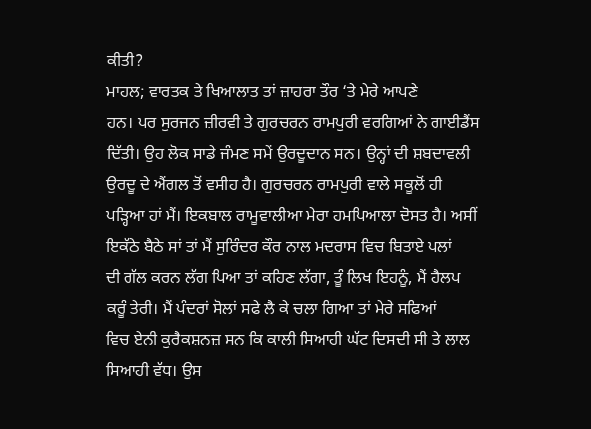ਕੀਤੀ?
ਮਾਹਲ; ਵਾਰਤਕ ਤੇ ਖਿਆਲਾਤ ਤਾਂ ਜ਼ਾਹਰਾ ਤੌਰ ‘ਤੇ ਮੇਰੇ ਆਪਣੇ
ਹਨ। ਪਰ ਸੁਰਜਨ ਜ਼ੀਰਵੀ ਤੇ ਗੁਰਚਰਨ ਰਾਮਪੁਰੀ ਵਰਗਿਆਂ ਨੇ ਗਾਈਡੈਂਸ
ਦਿੱਤੀ। ਉਹ ਲੋਕ ਸਾਡੇ ਜੰਮਣ ਸਮੇਂ ਉਰਦੂਦਾਨ ਸਨ। ਉਨ੍ਹਾਂ ਦੀ ਸ਼ਬਦਾਵਲੀ
ਉਰਦੂ ਦੇ ਐਂਗਲ ਤੋਂ ਵਸੀਹ ਹੈ। ਗੁਰਚਰਨ ਰਾਮਪੁਰੀ ਵਾਲੇ ਸਕੂਲੋਂ ਹੀ
ਪੜ੍ਹਿਆ ਹਾਂ ਮੈਂ। ਇਕਬਾਲ ਰਾਮੂਵਾਲੀਆ ਮੇਰਾ ਹਮਪਿਆਲਾ ਦੋਸਤ ਹੈ। ਅਸੀਂ
ਇਕੱਠੇ ਬੈਠੇ ਸਾਂ ਤਾਂ ਮੈਂ ਸੁਰਿੰਦਰ ਕੌਰ ਨਾਲ ਮਦਰਾਸ ਵਿਚ ਬਿਤਾਏ ਪਲਾਂ
ਦੀ ਗੱਲ ਕਰਨ ਲੱਗ ਪਿਆ ਤਾਂ ਕਹਿਣ ਲੱਗਾ, ਤੂੰ ਲਿਖ ਇਹਨੂੰ, ਮੈਂ ਹੈਲਪ
ਕਰੂੰ ਤੇਰੀ। ਮੈਂ ਪੰਦਰਾਂ ਸੋਲਾਂ ਸਫੇ ਲੈ ਕੇ ਚਲਾ ਗਿਆ ਤਾਂ ਮੇਰੇ ਸਫਿਆਂ
ਵਿਚ ਏਨੀ ਕੁਰੈਕਸ਼ਨਜ਼ ਸਨ ਕਿ ਕਾਲੀ ਸਿਆਹੀ ਘੱਟ ਦਿਸਦੀ ਸੀ ਤੇ ਲਾਲ
ਸਿਆਹੀ ਵੱਧ। ਉਸ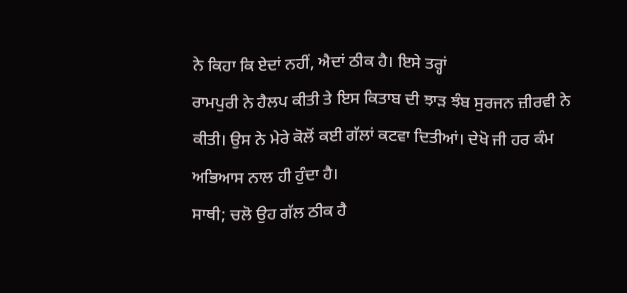ਨੇ ਕਿਹਾ ਕਿ ਏਦਾਂ ਨਹੀਂ, ਐਦਾਂ ਠੀਕ ਹੈ। ਇਸੇ ਤਰ੍ਹਾਂ
ਰਾਮਪੁਰੀ ਨੇ ਹੈਲਪ ਕੀਤੀ ਤੇ ਇਸ ਕਿਤਾਬ ਦੀ ਝਾੜ ਝੰਬ ਸੁਰਜਨ ਜ਼ੀਰਵੀ ਨੇ
ਕੀਤੀ। ਉਸ ਨੇ ਮੇਰੇ ਕੋਲੋਂ ਕਈ ਗੱਲਾਂ ਕਟਵਾ ਦਿਤੀਆਂ। ਦੇਖੋ ਜੀ ਹਰ ਕੰਮ
ਅਭਿਆਸ ਨਾਲ ਹੀ ਹੁੰਦਾ ਹੈ।
ਸਾਥੀ; ਚਲੋ ਉਹ ਗੱਲ ਠੀਕ ਹੈ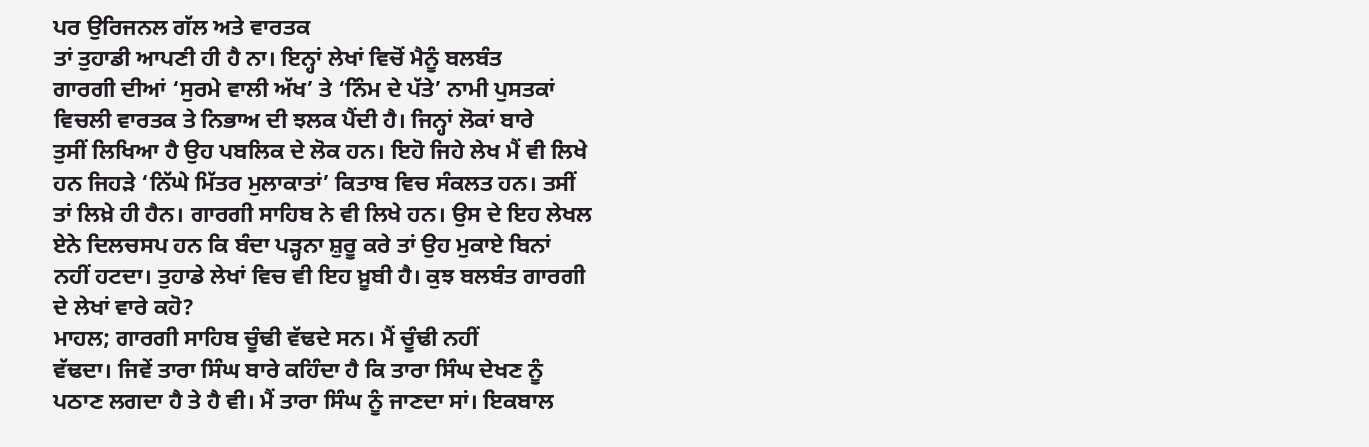ਪਰ ਉਰਿਜਨਲ ਗੱਲ ਅਤੇ ਵਾਰਤਕ
ਤਾਂ ਤੁਹਾਡੀ ਆਪਣੀ ਹੀ ਹੈ ਨਾ। ਇਨ੍ਹਾਂ ਲੇਖਾਂ ਵਿਚੋਂ ਮੈਨੂੰ ਬਲਬੰਤ
ਗਾਰਗੀ ਦੀਆਂ ‘ਸੁਰਮੇ ਵਾਲੀ ਅੱਖ’ ਤੇ ‘ਨਿੰਮ ਦੇ ਪੱਤੇ’ ਨਾਮੀ ਪੁਸਤਕਾਂ
ਵਿਚਲੀ ਵਾਰਤਕ ਤੇ ਨਿਭਾਅ ਦੀ ਝਲਕ ਪੈਂਦੀ ਹੈ। ਜਿਨ੍ਹਾਂ ਲੋਕਾਂ ਬਾਰੇ
ਤੁਸੀਂ ਲਿਖਿਆ ਹੈ ਉਹ ਪਬਲਿਕ ਦੇ ਲੋਕ ਹਨ। ਇਹੋ ਜਿਹੇ ਲੇਖ ਮੈਂ ਵੀ ਲਿਖੇ
ਹਨ ਜਿਹੜੇ ‘ਨਿੱਘੇ ਮਿੱਤਰ ਮੁਲਾਕਾਤਾਂ’ ਕਿਤਾਬ ਵਿਚ ਸੰਕਲਤ ਹਨ। ਤਸੀਂ
ਤਾਂ ਲਿਖ਼ੇ ਹੀ ਹੈਨ। ਗਾਰਗੀ ਸਾਹਿਬ ਨੇ ਵੀ ਲਿਖੇ ਹਨ। ਉਸ ਦੇ ਇਹ ਲੇਖਲ
ਏਨੇ ਦਿਲਚਸਪ ਹਨ ਕਿ ਬੰਦਾ ਪੜ੍ਹਨਾ ਸ਼ੁਰੂ ਕਰੇ ਤਾਂ ਉਹ ਮੁਕਾਏ ਬਿਨਾਂ
ਨਹੀਂ ਹਟਦਾ। ਤੁਹਾਡੇ ਲੇਖਾਂ ਵਿਚ ਵੀ ਇਹ ਖ਼ੂਬੀ ਹੈ। ਕੁਝ ਬਲਬੰਤ ਗਾਰਗੀ
ਦੇ ਲੇਖਾਂ ਵਾਰੇ ਕਹੋ?
ਮਾਹਲ; ਗਾਰਗੀ ਸਾਹਿਬ ਚੂੰਢੀ ਵੱਢਦੇ ਸਨ। ਮੈਂ ਚੂੰਢੀ ਨਹੀਂ
ਵੱਢਦਾ। ਜਿਵੇਂ ਤਾਰਾ ਸਿੰਘ ਬਾਰੇ ਕਹਿੰਦਾ ਹੈ ਕਿ ਤਾਰਾ ਸਿੰਘ ਦੇਖਣ ਨੂੰ
ਪਠਾਣ ਲਗਦਾ ਹੈ ਤੇ ਹੈ ਵੀ। ਮੈਂ ਤਾਰਾ ਸਿੰਘ ਨੂੰ ਜਾਣਦਾ ਸਾਂ। ਇਕਬਾਲ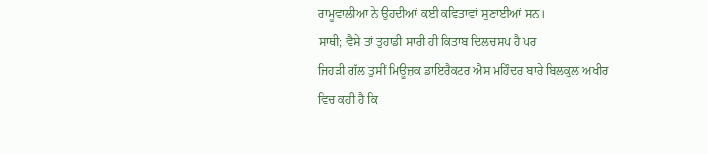ਰਾਮੂਵਾਲੀਆ ਨੇ ਉਹਦੀਆਂ ਕਈ ਕਵਿਤਾਵਾਂ ਸੁਣਾਈਆਂ ਸਨ।
ਸਾਥੀ; ਵੈਸੇ ਤਾਂ ਤੁਹਾਡੀ ਸਾਰੀ ਹੀ ਕਿਤਾਬ ਦਿਲਚਸਪ ਹੈ ਪਰ
ਜਿਹੜੀ ਗੱਲ ਤੁਸੀਂ ਮਿਊਜ਼ਕ ਡਾਇਰੈਕਟਰ ਐਸ ਮਹਿੰਦਰ ਬਾਰੇ ਬਿਲਕੁਲ ਅਖੀਰ
ਵਿਚ ਕਹੀ ਹੈ ਕਿ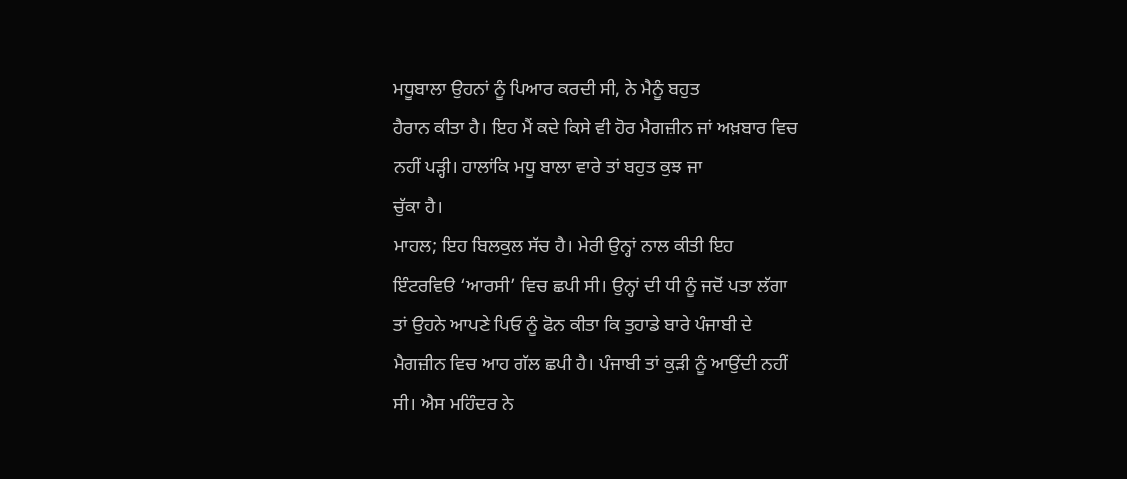ਮਧੂਬਾਲਾ ਉਹਨਾਂ ਨੂੰ ਪਿਆਰ ਕਰਦੀ ਸੀ, ਨੇ ਮੈਨੂੰ ਬਹੁਤ
ਹੈਰਾਨ ਕੀਤਾ ਹੈ। ਇਹ ਮੈਂ ਕਦੇ ਕਿਸੇ ਵੀ ਹੋਰ ਮੈਗਜ਼ੀਨ ਜਾਂ ਅਖ਼ਬਾਰ ਵਿਚ
ਨਹੀਂ ਪੜ੍ਹੀ। ਹਾਲਾਂਕਿ ਮਧੂ ਬਾਲਾ ਵਾਰੇ ਤਾਂ ਬਹੁਤ ਕੁਝ ਜਾ
ਚੁੱਕਾ ਹੈ।
ਮਾਹਲ; ਇਹ ਬਿਲਕੁਲ ਸੱਚ ਹੈ। ਮੇਰੀ ਉਨ੍ਹਾਂ ਨਾਲ ਕੀਤੀ ਇਹ
ਇੰਟਰਵਿੳ ‘ਆਰਸੀ’ ਵਿਚ ਛਪੀ ਸੀ। ਉਨ੍ਹਾਂ ਦੀ ਧੀ ਨੂੰ ਜਦੋਂ ਪਤਾ ਲੱਗਾ
ਤਾਂ ਉਹਨੇ ਆਪਣੇ ਪਿਓ ਨੂੰ ਫੋਨ ਕੀਤਾ ਕਿ ਤੁਹਾਡੇ ਬਾਰੇ ਪੰਜਾਬੀ ਦੇ
ਮੈਗਜ਼ੀਨ ਵਿਚ ਆਹ ਗੱਲ ਛਪੀ ਹੈ। ਪੰਜਾਬੀ ਤਾਂ ਕੁੜੀ ਨੂੰ ਆਉਂਦੀ ਨਹੀਂ
ਸੀ। ਐਸ ਮਹਿੰਦਰ ਨੇ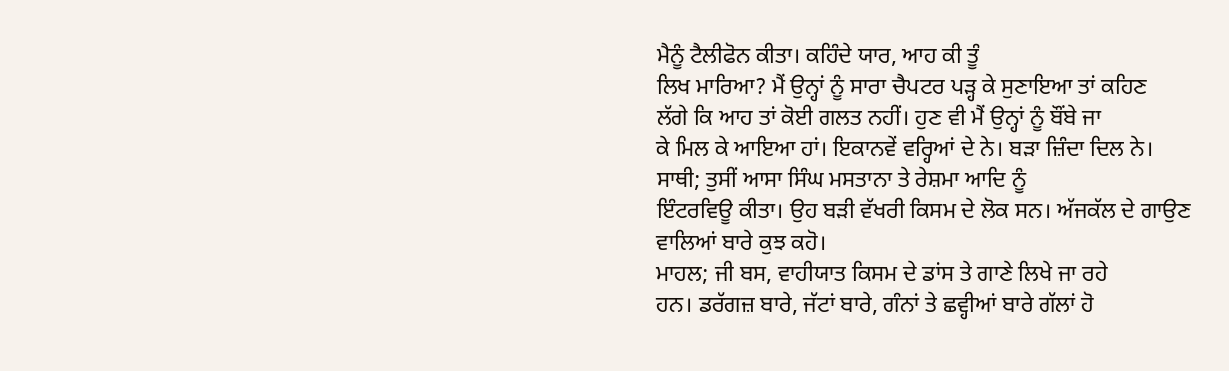ਮੈਨੂੰ ਟੈਲੀਫੋਨ ਕੀਤਾ। ਕਹਿੰਦੇ ਯਾਰ, ਆਹ ਕੀ ਤੂੰ
ਲਿਖ ਮਾਰਿਆ? ਮੈਂ ਉਨ੍ਹਾਂ ਨੂੰ ਸਾਰਾ ਚੈਪਟਰ ਪੜ੍ਹ ਕੇ ਸੁਣਾਇਆ ਤਾਂ ਕਹਿਣ
ਲੱਗੇ ਕਿ ਆਹ ਤਾਂ ਕੋਈ ਗਲਤ ਨਹੀਂ। ਹੁਣ ਵੀ ਮੈਂ ਉਨ੍ਹਾਂ ਨੂੰ ਬੌਂਬੇ ਜਾ
ਕੇ ਮਿਲ ਕੇ ਆਇਆ ਹਾਂ। ਇਕਾਨਵੇਂ ਵਰ੍ਹਿਆਂ ਦੇ ਨੇ। ਬੜਾ ਜ਼ਿੰਦਾ ਦਿਲ ਨੇ।
ਸਾਥੀ; ਤੁਸੀਂ ਆਸਾ ਸਿੰਘ ਮਸਤਾਨਾ ਤੇ ਰੇਸ਼ਮਾ ਆਦਿ ਨੂੰ
ਇੰਟਰਵਿਊ ਕੀਤਾ। ਉਹ ਬੜੀ ਵੱਖਰੀ ਕਿਸਮ ਦੇ ਲੋਕ ਸਨ। ਅੱਜਕੱਲ ਦੇ ਗਾਉਣ
ਵਾਲਿਆਂ ਬਾਰੇ ਕੁਝ ਕਹੋ।
ਮਾਹਲ; ਜੀ ਬਸ, ਵਾਹੀਯਾਤ ਕਿਸਮ ਦੇ ਡਾਂਸ ਤੇ ਗਾਣੇ ਲਿਖੇ ਜਾ ਰਹੇ
ਹਨ। ਡਰੱਗਜ਼ ਬਾਰੇ, ਜੱਟਾਂ ਬਾਰੇ, ਗੰਨਾਂ ਤੇ ਛਵ੍ਹੀਆਂ ਬਾਰੇ ਗੱਲਾਂ ਹੋ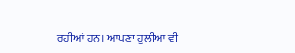ਰਹੀਆਂ ਹਨ। ਆਪਣਾ ਹੁਲੀਆ ਵੀ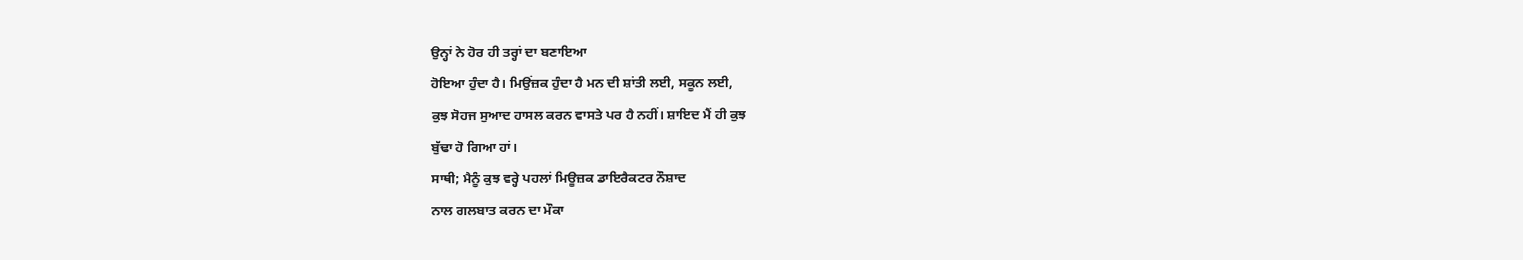ਉਨ੍ਹਾਂ ਨੇ ਹੋਰ ਹੀ ਤਰ੍ਹਾਂ ਦਾ ਬਣਾਇਆ
ਹੋਇਆ ਹੁੰਦਾ ਹੈ। ਮਿਉਂਜ਼ਕ ਹੁੰਦਾ ਹੈ ਮਨ ਦੀ ਸ਼ਾਂਤੀ ਲਈ, ਸਕੂਨ ਲਈ,
ਕੁਝ ਸੋਹਜ ਸੁਆਦ ਹਾਸਲ ਕਰਨ ਵਾਸਤੇ ਪਰ ਹੈ ਨਹੀਂ। ਸ਼ਾਇਦ ਮੈਂ ਹੀ ਕੁਝ
ਬੁੱਢਾ ਹੋ ਗਿਆ ਹਾਂ।
ਸਾਥੀ; ਮੈਨੂੰ ਕੁਝ ਵਰ੍ਹੇ ਪਹਲਾਂ ਮਿਊਜ਼ਕ ਡਾਇਰੈਕਟਰ ਨੌਸ਼ਾਦ
ਨਾਲ ਗਲਬਾਤ ਕਰਨ ਦਾ ਮੌਕਾ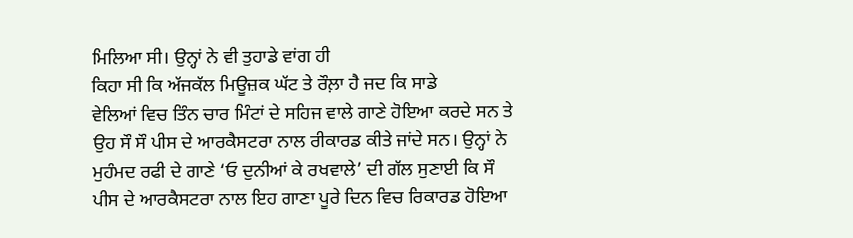ਮਿਲਿਆ ਸੀ। ਉਨ੍ਹਾਂ ਨੇ ਵੀ ਤੁਹਾਡੇ ਵਾਂਗ ਹੀ
ਕਿਹਾ ਸੀ ਕਿ ਅੱਜਕੱਲ ਮਿਊਜ਼ਕ ਘੱਟ ਤੇ ਰੌਲ਼ਾ ਹੈ ਜਦ ਕਿ ਸਾਡੇ
ਵੇਲਿਆਂ ਵਿਚ ਤਿੰਨ ਚਾਰ ਮਿੰਟਾਂ ਦੇ ਸਹਿਜ ਵਾਲੇ ਗਾਣੇ ਹੋਇਆ ਕਰਦੇ ਸਨ ਤੇ
ਉਹ ਸੌ ਸੌ ਪੀਸ ਦੇ ਆਰਕੈਸਟਰਾ ਨਾਲ ਰੀਕਾਰਡ ਕੀਤੇ ਜਾਂਦੇ ਸਨ। ਉਨ੍ਹਾਂ ਨੇ
ਮੁਹੰਮਦ ਰਫੀ ਦੇ ਗਾਣੇ ‘ਓ ਦੁਨੀਆਂ ਕੇ ਰਖਵਾਲੇ’ ਦੀ ਗੱਲ ਸੁਣਾਈ ਕਿ ਸੌ
ਪੀਸ ਦੇ ਆਰਕੈਸਟਰਾ ਨਾਲ ਇਹ ਗਾਣਾ ਪੂਰੇ ਦਿਨ ਵਿਚ ਰਿਕਾਰਡ ਹੋਇਆ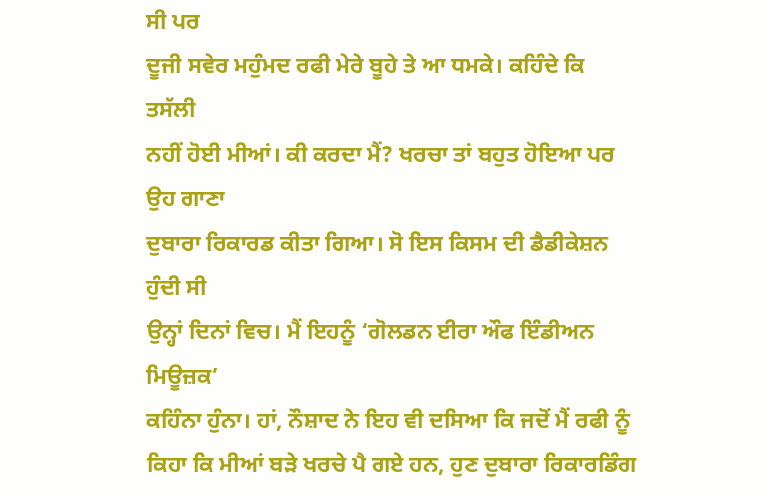ਸੀ ਪਰ
ਦੂਜੀ ਸਵੇਰ ਮਹੁੰਮਦ ਰਫੀ ਮੇਰੇ ਬੂਹੇ ਤੇ ਆ ਧਮਕੇ। ਕਹਿੰਦੇ ਕਿ ਤਸੱਲੀ
ਨਹੀਂ ਹੋਈ ਮੀਆਂ। ਕੀ ਕਰਦਾ ਮੈਂ? ਖਰਚਾ ਤਾਂ ਬਹੁਤ ਹੋਇਆ ਪਰ ਉਹ ਗਾਣਾ
ਦੁਬਾਰਾ ਰਿਕਾਰਡ ਕੀਤਾ ਗਿਆ। ਸੋ ਇਸ ਕਿਸਮ ਦੀ ਡੈਡੀਕੇਸ਼ਨ ਹੁੰਦੀ ਸੀ
ਉਨ੍ਹਾਂ ਦਿਨਾਂ ਵਿਚ। ਮੈਂ ਇਹਨੂੰ ‘ਗੋਲਡਨ ਈਰਾ ਔਫ ਇੰਡੀਅਨ ਮਿਊਜ਼ਕ’
ਕਹਿੰਨਾ ਹੁੰਨਾ। ਹਾਂ, ਨੌਸ਼ਾਦ ਨੇ ਇਹ ਵੀ ਦਸਿਆ ਕਿ ਜਦੋਂ ਮੈਂ ਰਫੀ ਨੂੰ
ਕਿਹਾ ਕਿ ਮੀਆਂ ਬੜੇ ਖਰਚੇ ਪੈ ਗਏ ਹਨ, ਹੁਣ ਦੁਬਾਰਾ ਰਿਕਾਰਡਿੰਗ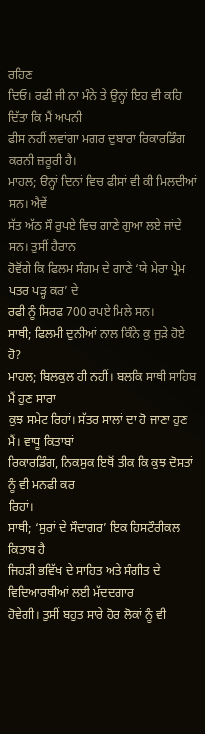ਰਹਿਣ
ਦਿਓ। ਰਫੀ ਜੀ ਨਾ ਮੰਨੇ ਤੇ ਉਨ੍ਹਾਂ ਇਹ ਵੀ ਕਹਿ ਦਿੱਤਾ ਕਿ ਮੈਂ ਅਪਨੀ
ਫੀਸ ਨਹੀਂ ਲਵਾਂਗਾ ਮਗਰ ਦੁਬਾਰਾ ਰਿਕਾਰਡਿੰਗ ਕਰਨੀ ਜ਼ਰੂਰੀ ਹੈ।
ਮਾਹਲ; ੳਨ੍ਹਾਂ ਦਿਨਾਂ ਵਿਚ ਫੀਸਾਂ ਵੀ ਕੀ ਮਿਲਦੀਆਂ ਸਨ। ਐਵੇਂ
ਸੱਤ ਅੱਠ ਸੌ ਰੁਪਏ ਵਿਚ ਗਾਣੇ ਗੁਆ ਲਏ ਜਾਂਦੇ ਸਨ। ਤੁਸੀਂ ਹੈਰਾਨ
ਹੋਵੋਂਗੇ ਕਿ ਫਿਲਮ ਸੰਗਮ ਦੇ ਗਾਣੇ ‘ਯੇ ਮੇਰਾ ਪ੍ਰੇਮ ਪਤਰ ਪੜ੍ਹ ਕਰ’ ਦੇ
ਰਫੀ ਨੂੰ ਸਿਰਫ 700 ਰਪਏ ਮਿਲੇ ਸਨ।
ਸਾਥੀ; ਫਿਲਮੀ ਦੁਨੀਆਂ ਨਾਲ ਕਿੰਨੇ ਕੁ ਜੁੜੇ ਹੋਏ ਹੋ?
ਮਾਹਲ; ਬਿਲਕੁਲ ਹੀ ਨਹੀਂ। ਬਲਕਿ ਸਾਥੀ ਸਾਹਿਬ ਮੈਂ ਹੁਣ ਸਾਰਾ
ਕੁਝ ਸਮੇਟ ਰਿਹਾਂ। ਸੱਤਰ ਸਾਲਾਂ ਦਾ ਹੋ ਜਾਣਾ ਹੁਣ ਮੈਂ। ਵਾਧੂ ਕਿਤਾਬਾਂ
ਰਿਕਾਰਡਿੰਗ, ਨਿਕਸੁਕ ਇਥੋਂ ਤੀਕ ਕਿ ਕੁਝ ਦੋਸਤਾਂ ਨੂੰ ਵੀ ਮਨਫੀ ਕਰ
ਰਿਹਾਂ।
ਸਾਥੀ; ‘ਸੁਰਾਂ ਦੇ ਸੌਦਾਗਰ’ ਇਕ ਹਿਸਟੌਰੀਕਲ ਕਿਤਾਬ ਹੈ
ਜਿਹੜੀ ਭਵਿੱਖ ਦੇ ਸਾਹਿਤ ਅਤੇ ਸੰਗੀਤ ਦੇ ਵਿਦਿਆਰਥੀਆਂ ਲਈ ਮੱਦਦਗਾਰ
ਹੋਵੇਗੀ। ਤੁਸੀਂ ਬਹੁਤ ਸਾਰੇ ਹੋਰ ਲੋਕਾਂ ਨੂੰ ਵੀ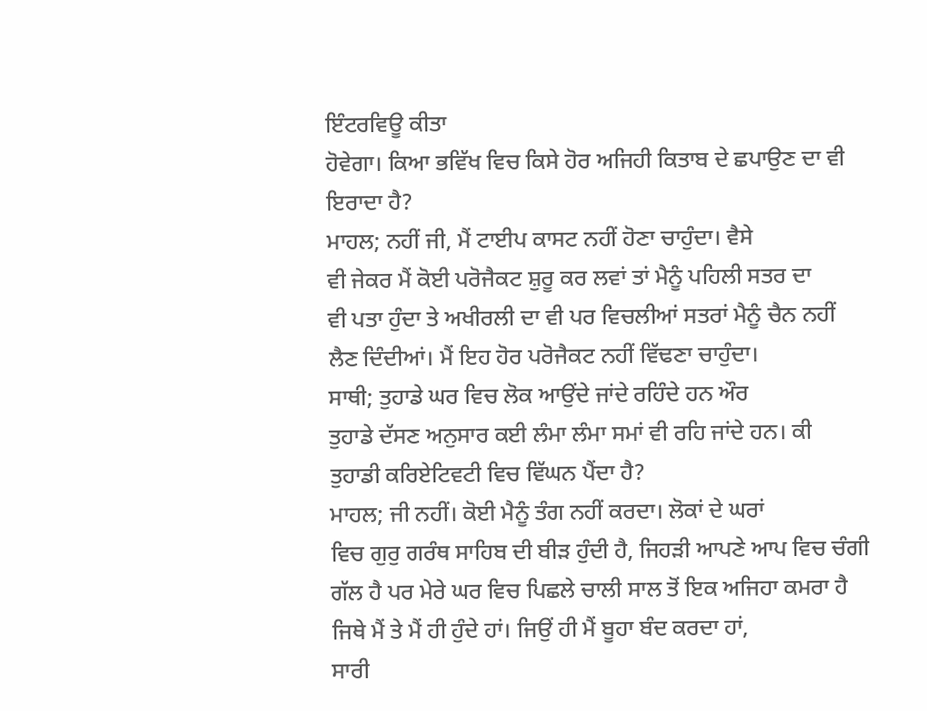ਇੰਟਰਵਿਊ ਕੀਤਾ
ਹੋਵੇਗਾ। ਕਿਆ ਭਵਿੱਖ ਵਿਚ ਕਿਸੇ ਹੋਰ ਅਜਿਹੀ ਕਿਤਾਬ ਦੇ ਛਪਾਉਣ ਦਾ ਵੀ
ਇਰਾਦਾ ਹੈ?
ਮਾਹਲ; ਨਹੀਂ ਜੀ, ਮੈਂ ਟਾਈਪ ਕਾਸਟ ਨਹੀਂ ਹੋਣਾ ਚਾਹੁੰਦਾ। ਵੈਸੇ
ਵੀ ਜੇਕਰ ਮੈਂ ਕੋਈ ਪਰੋਜੈਕਟ ਸ਼ੁਰੂ ਕਰ ਲਵਾਂ ਤਾਂ ਮੈਨੂੰ ਪਹਿਲੀ ਸਤਰ ਦਾ
ਵੀ ਪਤਾ ਹੁੰਦਾ ਤੇ ਅਖੀਰਲੀ ਦਾ ਵੀ ਪਰ ਵਿਚਲੀਆਂ ਸਤਰਾਂ ਮੈਨੂੰ ਚੈਨ ਨਹੀਂ
ਲੈਣ ਦਿੰਦੀਆਂ। ਮੈਂ ਇਹ ਹੋਰ ਪਰੋਜੈਕਟ ਨਹੀਂ ਵਿੱਢਣਾ ਚਾਹੁੰਦਾ।
ਸਾਥੀ; ਤੁਹਾਡੇ ਘਰ ਵਿਚ ਲੋਕ ਆਉਂਦੇ ਜਾਂਦੇ ਰਹਿੰਦੇ ਹਨ ਔਰ
ਤੁਹਾਡੇ ਦੱਸਣ ਅਨੁਸਾਰ ਕਈ ਲੰਮਾ ਲੰਮਾ ਸਮਾਂ ਵੀ ਰਹਿ ਜਾਂਦੇ ਹਨ। ਕੀ
ਤੁਹਾਡੀ ਕਰਿਏਟਿਵਟੀ ਵਿਚ ਵਿੱਘਨ ਪੈਂਦਾ ਹੈ?
ਮਾਹਲ; ਜੀ ਨਹੀਂ। ਕੋਈ ਮੈਨੂੰ ਤੰਗ ਨਹੀਂ ਕਰਦਾ। ਲੋਕਾਂ ਦੇ ਘਰਾਂ
ਵਿਚ ਗੁਰੁ ਗਰੰਥ ਸਾਹਿਬ ਦੀ ਬੀੜ ਹੁੰਦੀ ਹੈ, ਜਿਹੜੀ ਆਪਣੇ ਆਪ ਵਿਚ ਚੰਗੀ
ਗੱਲ ਹੈ ਪਰ ਮੇਰੇ ਘਰ ਵਿਚ ਪਿਛਲੇ ਚਾਲੀ ਸਾਲ ਤੋਂ ਇਕ ਅਜਿਹਾ ਕਮਰਾ ਹੈ
ਜਿਥੇ ਮੈਂ ਤੇ ਮੈਂ ਹੀ ਹੁੰਦੇ ਹਾਂ। ਜਿਉਂ ਹੀ ਮੈਂ ਬੂਹਾ ਬੰਦ ਕਰਦਾ ਹਾਂ,
ਸਾਰੀ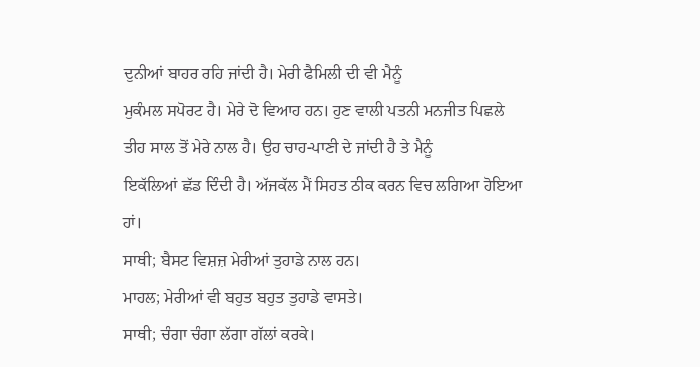ਦੁਨੀਆਂ ਬਾਹਰ ਰਹਿ ਜਾਂਦੀ ਹੈ। ਮੇਰੀ ਫੈਮਿਲੀ ਦੀ ਵੀ ਮੈਨੂੰ
ਮੁਕੰਮਲ ਸਪੋਰਟ ਹੈ। ਮੇਰੇ ਦੋ ਵਿਆਹ ਹਨ। ਹੁਣ ਵਾਲੀ ਪਤਨੀ ਮਨਜੀਤ ਪਿਛਲੇ
ਤੀਹ ਸਾਲ ਤੋਂ ਮੇਰੇ ਨਾਲ ਹੈ। ਉਹ ਚਾਹ-ਪਾਣੀ ਦੇ ਜਾਂਦੀ ਹੈ ਤੇ ਮੈਨੂੰ
ਇਕੱਲਿਆਂ ਛੱਡ ਦਿੰਦੀ ਹੈ। ਅੱਜਕੱਲ ਮੈਂ ਸਿਹਤ ਠੀਕ ਕਰਨ ਵਿਚ ਲਗਿਆ ਹੋਇਆ
ਹਾਂ।
ਸਾਥੀ; ਬੈਸਟ ਵਿਸ਼ਜ਼ ਮੇਰੀਆਂ ਤੁਹਾਡੇ ਨਾਲ ਹਨ।
ਮਾਹਲ; ਮੇਰੀਆਂ ਵੀ ਬਹੁਤ ਬਹੁਤ ਤੁਹਾਡੇ ਵਾਸਤੇ।
ਸਾਥੀ; ਚੰਗਾ ਚੰਗਾ ਲੱਗਾ ਗੱਲਾਂ ਕਰਕੇ।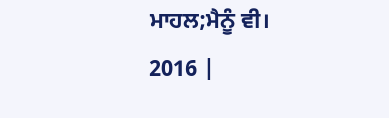ਮਾਹਲ;ਮੈਨੂੰ ਵੀ।
2016 |